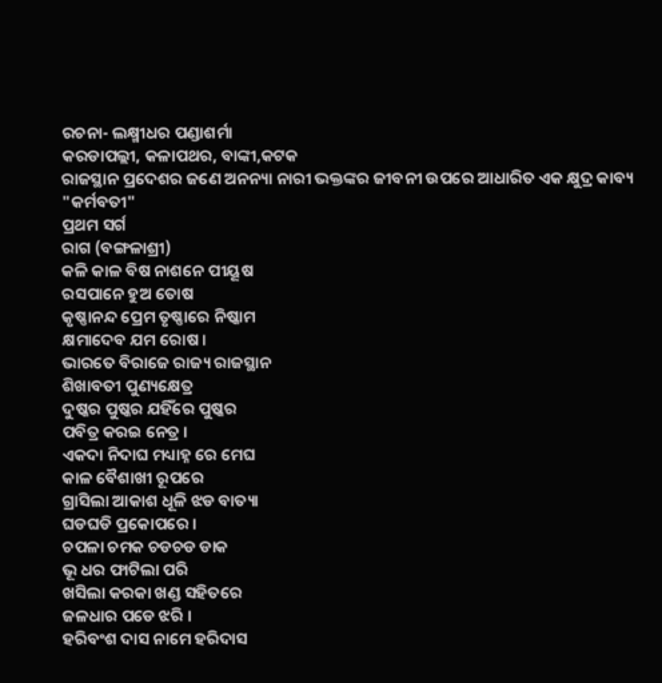ରଚନା- ଲକ୍ଷ୍ମୀଧର ପଣ୍ଡାଶର୍ମା
କରଡାପଲ୍ଲୀ, କଳାପଥର, ବାଙ୍କୀ,କଟକ
ରାଜସ୍ଥାନ ପ୍ରଦେଶର ଜଣେ ଅନନ୍ୟା ନାରୀ ଭକ୍ତଙ୍କର ଜୀବନୀ ଉପରେ ଆଧାରିତ ଏକ କ୍ଷୁଦ୍ର କାବ୍ୟ "କର୍ମବତୀ"
ପ୍ରଥମ ସର୍ଗ
ରାଗ (ବଙ୍ଗଳାଶ୍ରୀ)
କଳି କାଳ ବିଷ ନାଶନେ ପୀୟୂଷ
ରସପାନେ ହୁଅ ତୋଷ
କୃଷ୍ଣାନନ୍ଦ ପ୍ରେମ ତୃଷ୍ଣାରେ ନିଷ୍କାମ
କ୍ଷମାଦେବ ଯମ ରୋଷ ।
ଭାରତେ ବିରାଜେ ରାଜ୍ୟ ରାଜସ୍ଥାନ
ଶିଖାବତୀ ପୁଣ୍ୟକ୍ଷେତ୍ର
ଦୁଷ୍କର ପୁଷ୍କର ଯହିଁରେ ପୁଷ୍କର
ପବିତ୍ର କରଇ ନେତ୍ର ।
ଏକଦା ନିଦାଘ ମଧ୍ୟାହ୍ନ ରେ ମେଘ
କାଳ ବୈଶାଖୀ ରୂପରେ
ଗ୍ରାସିଲା ଆକାଶ ଧୂଳି ଝଡ ବାତ୍ୟା
ଘଡଘଡି ପ୍ରକୋପରେ ।
ଚପଳା ଚମକ ଚଡଚଡ ଡାକ
ଭୂ ଧର ଫାଟିଲା ପରି
ଖସିଲା କରକା ଖଣ୍ଡ ସହିତରେ
ଜଳଧାର ପଡେ ଝରି ।
ହରିବଂଶ ଦାସ ନାମେ ହରିଦାସ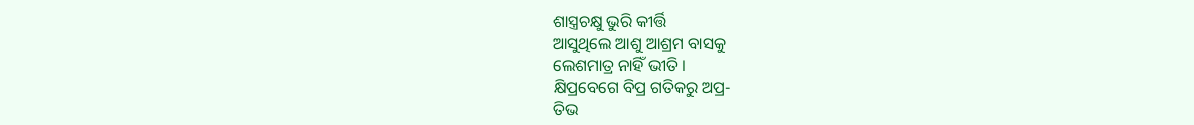ଶାସ୍ତ୍ରଚକ୍ଷୁ ଭୁରି କୀର୍ତ୍ତି
ଆସୁଥିଲେ ଆଶୁ ଆଶ୍ରମ ବାସକୁ
ଲେଶମାତ୍ର ନାହିଁ ଭୀତି ।
କ୍ଷିପ୍ରବେଗେ ବିପ୍ର ଗତିକରୁ ଅପ୍ର-
ତିଭ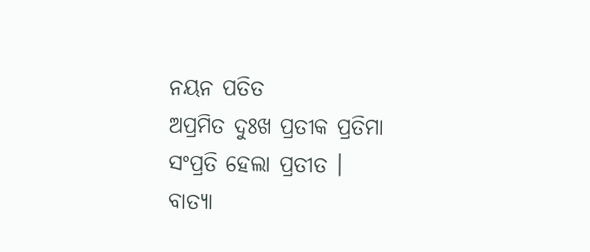ନୟନ ପତିତ
ଅପ୍ରମିତ ଦୁଃଖ ପ୍ରତୀକ ପ୍ରତିମା
ସଂପ୍ରତି ହେଲା ପ୍ରତୀତ ।
ବାତ୍ୟା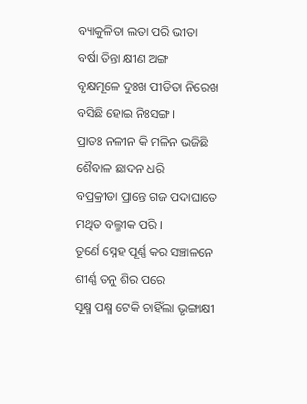ବ୍ୟାକୁଳିତା ଲତା ପରି ଭୀତା
ବର୍ଷା ତିନ୍ତା କ୍ଷୀଣ ଅଙ୍ଗ
ବୃକ୍ଷମୂଳେ ଦୁଃଖ ପୀଡିତା ନିରେଖ
ବସିଛି ହୋଇ ନିଃସଙ୍ଗ ।
ପ୍ରାତଃ ନଳୀନ କି ମଳିନ ଭଜିଛି
ଶୈବାଳ ଛାଦନ ଧରି
ବପ୍ରକ୍ରୀଡା ପ୍ରାନ୍ତେ ଗଜ ପଦାଘାତେ
ମଥିତ ବଲ୍ମୀକ ପରି ।
ତୂର୍ଣେ ସ୍ନେହ ପୂର୍ଣ୍ଣ କର ସଞ୍ଚାଳନେ
ଶୀର୍ଣ୍ଣ ତନୁ ଶିର ପରେ
ସୂକ୍ଷ୍ମ ପକ୍ଷ୍ମ ଟେକି ଚାହିଁଲା ଭୃଙ୍ଗାକ୍ଷୀ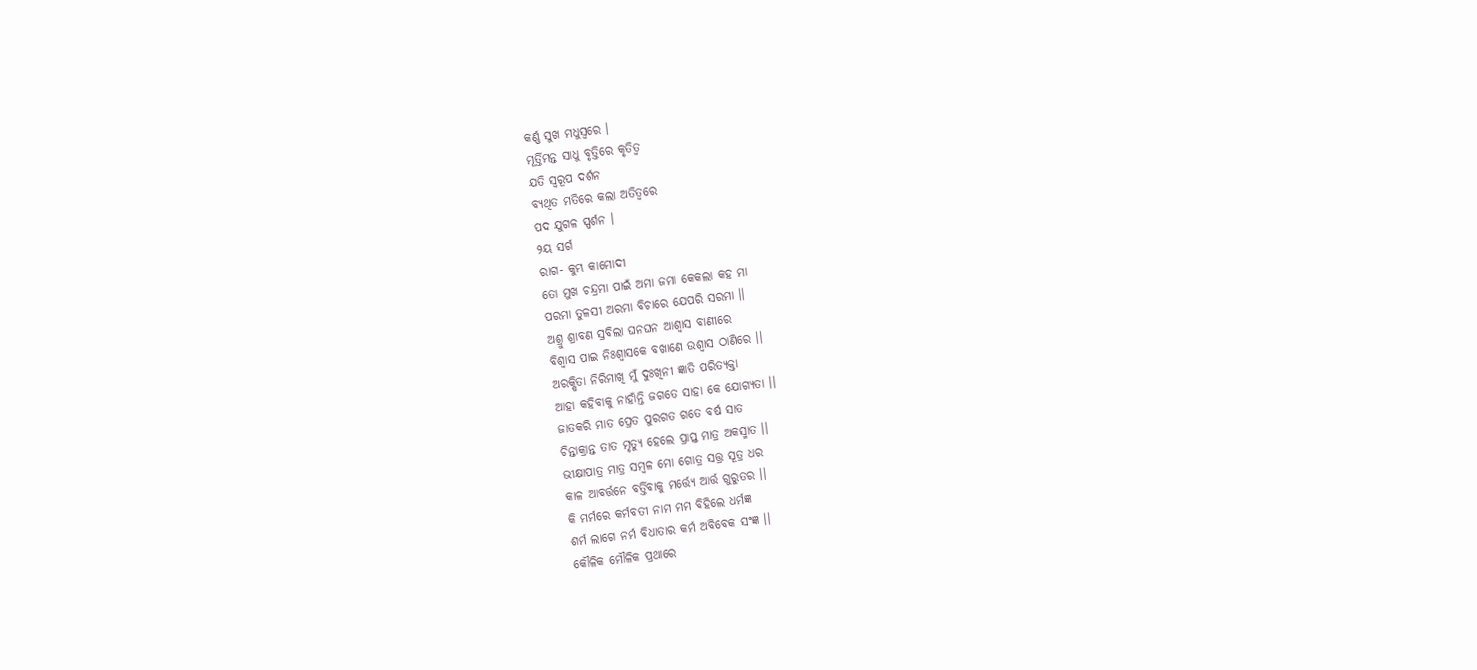କର୍ଣ୍ଣ ସୁଖ ମଧୁସ୍ବରେ ।
ମୂର୍ତ୍ତିମନ୍ତ ସାଧୁ ବୃତ୍ତିରେ କୃତିତ୍ବ
ଯତି ସ୍ବରୂପ ଦର୍ଶନ
ବ୍ୟଥିତ ମତିରେ କଲା ଅତିତ୍ବରେ
ପଦ ଯୁଗଳ ସ୍ପର୍ଶନ ।
୨ୟ ସର୍ଗ
ରାଗ- କୁମ୍ଭ କାମୋଦୀ
ତୋ ମୁଖ ଚନ୍ଦ୍ରମା ପାଇଁ ଅମା ଜମା କେକଲା କହ ମା
ପରମା ତୁଳସୀ ଅରମା ବିଚାରେ ଯେପରି ସରମା ।।
ଅଶ୍ରୁ ଶ୍ରାବଣ ସ୍ରବିଲା ଘନଘନ ଆଶ୍ବାସ ବାଣୀରେ
ବିଶ୍ବାସ ପାଇ ନିଃଶ୍ବାସକେ ବଖାଣେ ଉଶ୍ୱାସ ଠାଣିରେ ।।
ଅରକ୍ଷିତା ନିରିମାଖି ମୁଁ ଦୁଃଖିନୀ ଜ୍ଞାତି ପରିତ୍ୟକ୍ତା
ଆହା କହିବାକୁ ନାହାଁନ୍ତି ଜଗତେ ସାହା କେ ଯୋଗ୍ୟତା ।।
ଜାତକରି ମାତ ପ୍ରେତ ପୁରଗତ ଗତେ ବର୍ଷ ସାତ
ଚିନ୍ତାକ୍ରାନ୍ତ ତାତ ମୃତ୍ୟୁ ହେଲେ ପ୍ରାପ୍ତ ମାତ୍ର ଅକସ୍ମାତ ।।
ଭୀକ୍ଷାପାତ୍ର ମାତ୍ର ସମ୍ବଳ ମୋ ଗୋତ୍ର ସତ୍ତ୍ର ସୂତ୍ର ଧର
କାଳ ଆବର୍ତ୍ତନେ ବର୍ତ୍ତିବାକୁ ମର୍ତ୍ତ୍ୟେ ଆର୍ତ୍ତ ଗୁରୁତର ।।
କି ମର୍ମରେ କର୍ମବତୀ ନାମ ମମ ବିହିଲେ ଧର୍ମଜ୍ଞ
ଶର୍ମ ଲାଗେ ନର୍ମ ବିଧାତାର କର୍ମ ଅବିବେକ ସଂଜ୍ଞ ।।
କୌଳିକ ମୌଳିକ ପ୍ରଥାରେ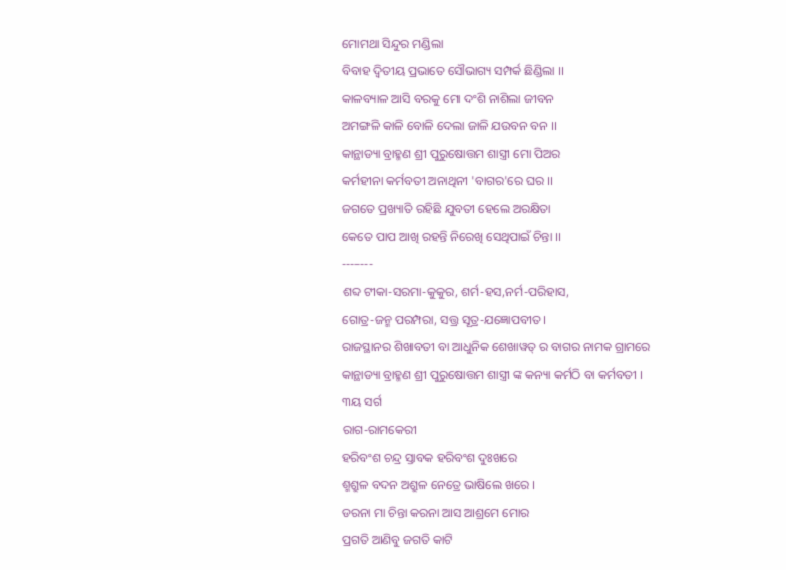ମୋମଥା ସିନ୍ଦୁର ମଣ୍ଡିଲା
ବିବାହ ଦ୍ବିତୀୟ ପ୍ରଭାତେ ସୌଭାଗ୍ୟ ସମ୍ପର୍କ ଛିଣ୍ଡିଲା ।।
କାଳବ୍ୟାଳ ଆସି ବରକୁ ମୋ ଦଂଶି ନାଶିଲା ଜୀବନ
ଅମଙ୍ଗଳି କାଳି ବୋଳି ଦେଲା ଜାଳି ଯଉବନ ବନ ।।
କାନ୍ଥାଡ୍ୟା ବ୍ରାହ୍ମଣ ଶ୍ରୀ ପୁରୁଷୋତ୍ତମ ଶାସ୍ତ୍ରୀ ମୋ ପିଅର
କର୍ମହୀନା କର୍ମବତୀ ଅନାଥିନୀ 'ବାଗର'ରେ ଘର ।।
ଜଗତେ ପ୍ରଖ୍ୟାତି ରହିଛି ଯୁବତୀ ହେଲେ ଅରକ୍ଷିତା
କେତେ ପାପ ଆଖି ରହନ୍ତି ନିରେଖି ସେଥିପାଇଁ ଚିନ୍ତା ।।
---–---
ଶବ୍ଦ ଟୀକା-ସରମା-କୁକୁର, ଶର୍ମ-ହସ,ନର୍ମ-ପରିହାସ,
ଗୋତ୍ର-ଜନ୍ମ ପରମ୍ପରା, ସତ୍ତ୍ର ସୂତ୍ର-ଯଜ୍ଞୋପବୀତ।
ରାଜସ୍ଥାନର ଶିଖାବତୀ ବା ଆଧୁନିକ ଶେଖାୱତ୍ ର ବାଗର ନାମକ ଗ୍ରାମରେ କାନ୍ଥାଡ୍ୟା ବ୍ରାହ୍ମଣ ଶ୍ରୀ ପୁରୁଷୋତ୍ତମ ଶାସ୍ତ୍ରୀ ଙ୍କ କନ୍ୟା କର୍ମଠି ବା କର୍ମବତୀ ।
୩ୟ ସର୍ଗ
ରାଗ-ରାମକେରୀ
ହରିବଂଶ ଚନ୍ଦ୍ର ସ୍ତାବକ ହରିବଂଶ ଦୁଃଖରେ
ଶ୍ମଶ୍ରୁଳ ବଦନ ଅଶ୍ରୁଳ ନେତ୍ରେ ଭାଷିଲେ ଖରେ ।
ଡରନା ମା ଚିନ୍ତା କରନା ଆସ ଆଶ୍ରମେ ମୋର
ପ୍ରଗତି ଆଣିବୁ ଜଗତି କାଟି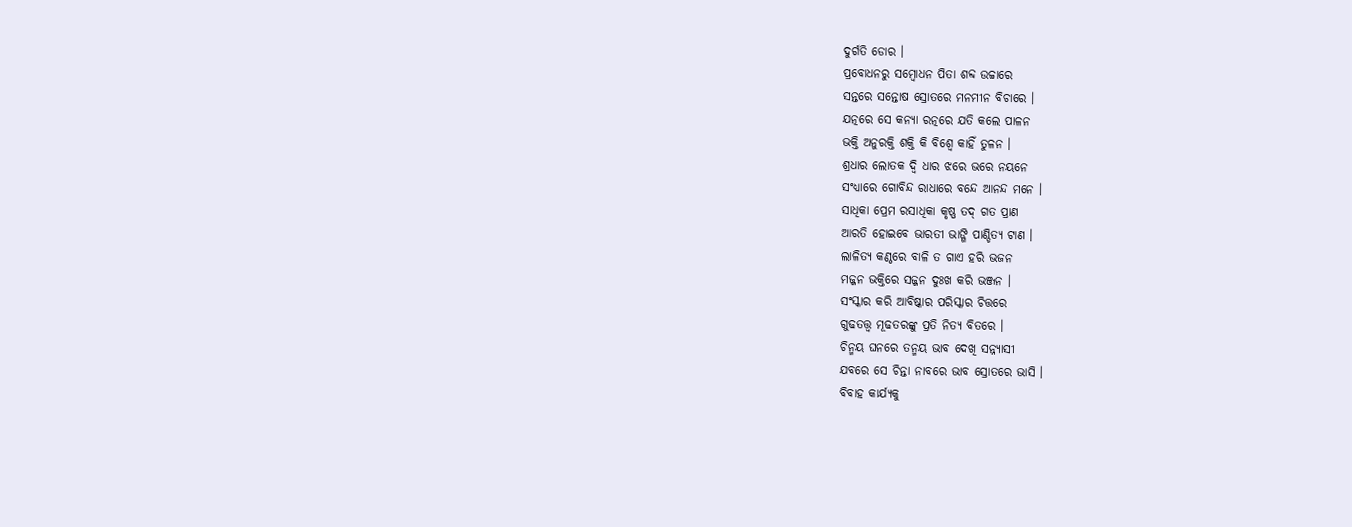ଦୁର୍ଗତି ଡୋର ।
ପ୍ରବୋଧନରୁ ସମ୍ବୋଧନ ପିତା ଶବ୍ଦ ଉଚ୍ଚାରେ
ସନ୍ତରେ ସନ୍ତୋଷ ସ୍ରୋତରେ ମନମୀନ ବିଚାରେ ।
ଯତ୍ନରେ ସେ କନ୍ୟା ରତ୍ନରେ ଯତି କଲେ ପାଳନ
ଭକ୍ତି ଅନୁରକ୍ତି ଶକ୍ତି କି ବିଶ୍ବେ କାହିଁ ତୁଳନ ।
ଶ୍ରଧାର ଲୋତକ ଦ୍ବି ଧାର ଝରେ ଭରେ ନୟନେ
ସଂଧ୍ୟାରେ ଗୋବିନ୍ଦ ରାଧାରେ ବନ୍ଦେ ଆନନ୍ଦ ମନେ ।
ସାଧିକା ପ୍ରେମ ରସାଧିକା କୃଷ୍ଣ ତଦ୍ ଗତ ପ୍ରାଣ
ଆରତି ହୋଇବେ ଭାରତୀ ଭାଙ୍ଗି ପାଣ୍ଡିତ୍ୟ ଟାଣ ।
ଲାଳିତ୍ୟ କଣ୍ଠରେ ବାଳି ତ ଗାଏ ହରି ଭଜନ
ମଜ୍ଜନ ଭକ୍ତିରେ ସଜ୍ଜନ ଦୁଃଖ କରି ଭଞ୍ଜନ ।
ସଂସ୍କାର କରି ଆବିଷ୍କାର ପରିସ୍କାର ଚିତ୍ତରେ
ଗୁଢତତ୍ତ୍ବ ମୂଢତରଙ୍କୁ ପ୍ରତି ନିତ୍ୟ ବିତରେ ।
ଚିନ୍ମୟ ଘନରେ ତନ୍ମୟ ଭାବ ଦେଖି ସନ୍ନ୍ୟାସୀ
ଯବରେ ସେ ଚିନ୍ତା ନାବରେ ଭାବ ସ୍ରୋତରେ ଭାସି ।
ବିବାହ କାର୍ଯ୍ୟକୁ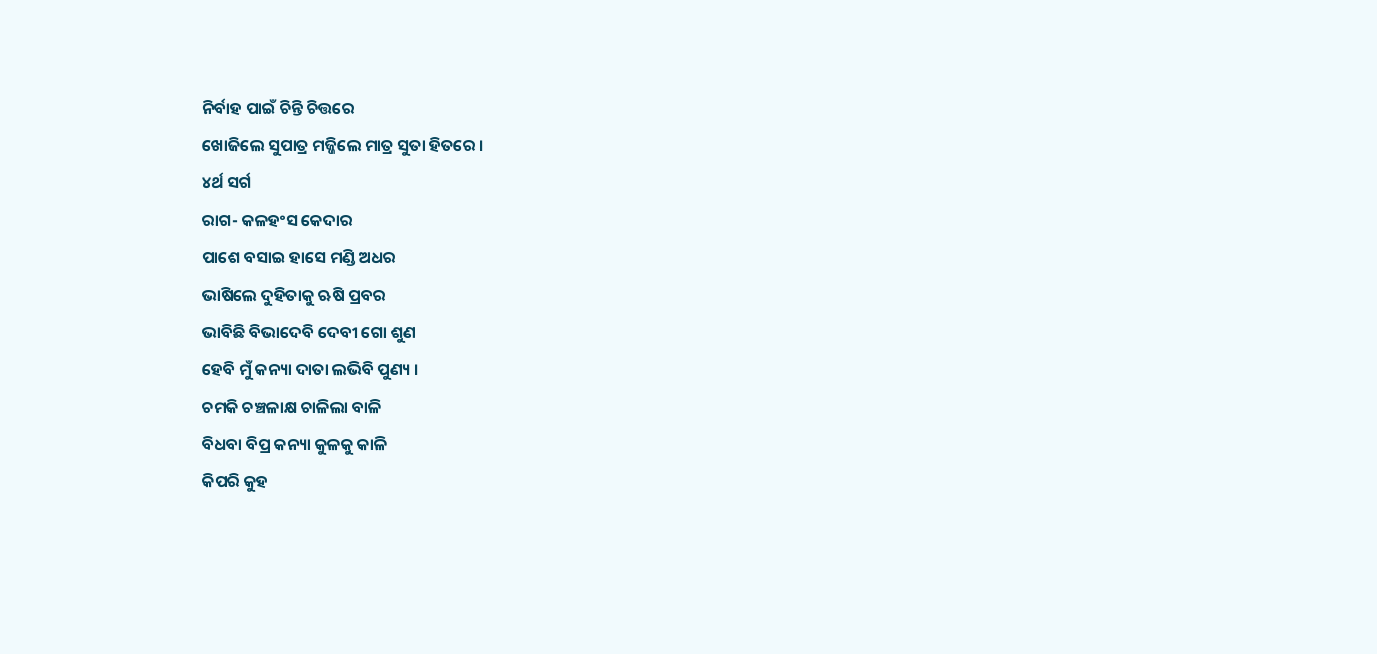ନିର୍ବାହ ପାଇଁ ଚିନ୍ତି ଚିତ୍ତରେ
ଖୋଜିଲେ ସୁପାତ୍ର ମଜ୍ଜିଲେ ମାତ୍ର ସୁତା ହିତରେ ।
୪ର୍ଥ ସର୍ଗ
ରାଗ- କଳହଂସ କେଦାର
ପାଶେ ବସାଇ ହାସେ ମଣ୍ଡି ଅଧର
ଭାଷିଲେ ଦୁହିତାକୁ ଋଷି ପ୍ରବର
ଭାବିଛି ବିଭାଦେବି ଦେବୀ ଗୋ ଶୁଣ
ହେବି ମୁଁ କନ୍ୟା ଦାତା ଲଭିବି ପୁଣ୍ୟ ।
ଚମକି ଚଞ୍ଚଳାକ୍ଷ ଚାଳିଲା ବାଳି
ବିଧବା ବିପ୍ର କନ୍ୟା କୁଳକୁ କାଳି
କିପରି କୁହ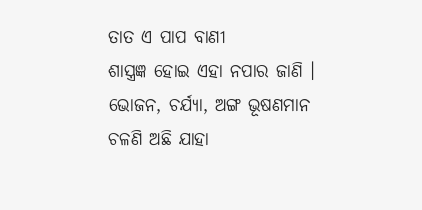ତାତ ଏ ପାପ ବାଣୀ
ଶାସ୍ତ୍ରଜ୍ଞ ହୋଇ ଏହା ନପାର ଜାଣି ।
ଭୋଜନ, ଚର୍ଯ୍ୟା, ଅଙ୍ଗ ଭୂଷଣମାନ
ଚଳଣି ଅଛି ଯାହା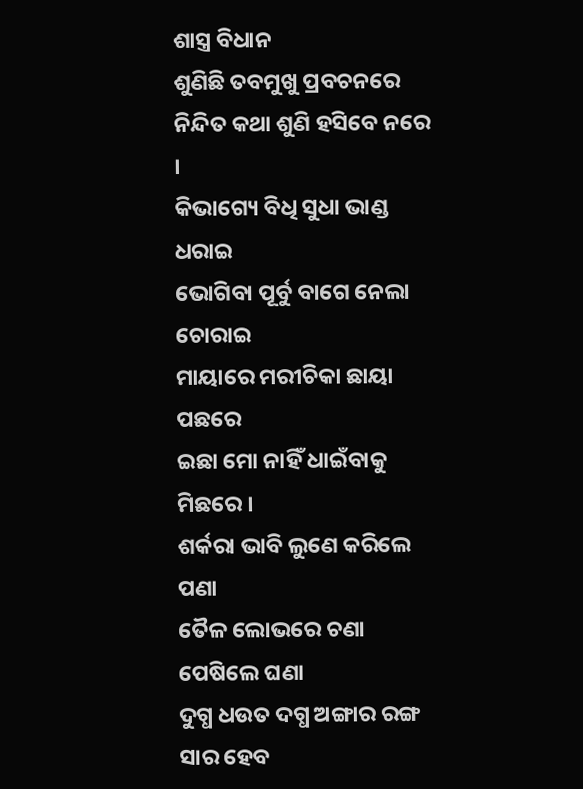ଶାସ୍ତ୍ର ବିଧାନ
ଶୁଣିଛି ତବମୁଖୁ ପ୍ରବଚନରେ
ନିନ୍ଦିତ କଥା ଶୁଣି ହସିବେ ନରେ ।
କିଭାଗ୍ୟେ ବିଧି ସୁଧା ଭାଣ୍ଡ ଧରାଇ
ଭୋଗିବା ପୂର୍ବୁ ବାଗେ ନେଲା ଚୋରାଇ
ମାୟାରେ ମରୀଚିକା ଛାୟା ପଛରେ
ଇଛା ମୋ ନାହିଁ ଧାଇଁବାକୁ ମିଛରେ ।
ଶର୍କରା ଭାବି ଲୁଣେ କରିଲେ ପଣା
ତୈଳ ଲୋଭରେ ଚଣା ପେଷିଲେ ଘଣା
ଦୁଗ୍ଧ ଧଉତ ଦଗ୍ଧ ଅଙ୍ଗାର ରଙ୍ଗ
ସାର ହେବ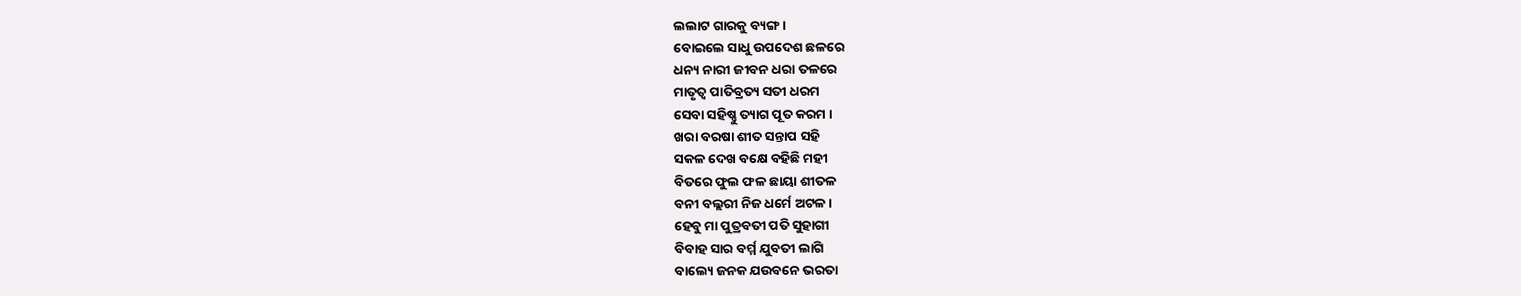ଲଲାଟ ଗାରକୁ ବ୍ୟଙ୍ଗ ।
ବୋଇଲେ ସାଧୁ ଉପଦେଶ ଛଳରେ
ଧନ୍ୟ ନାରୀ ଜୀବନ ଧରା ତଳରେ
ମାତୃତ୍ବ ପାତିବ୍ରତ୍ୟ ସତୀ ଧରମ
ସେବା ସହିଷ୍ଣୁ ତ୍ୟାଗ ପୂତ କରମ ।
ଖରା ବରଷା ଶୀତ ସନ୍ତାପ ସହି
ସକଳ ଦେଖ ବକ୍ଷେ ବହିଛି ମହୀ
ବିତରେ ଫୁଲ ଫଳ ଛାୟା ଶୀତଳ
ବନୀ ବଲ୍ଲରୀ ନିଜ ଧର୍ମେ ଅଟଳ ।
ହେବୁ ମା ପୁତ୍ରବତୀ ପତି ସୁହାଗୀ
ବିବାହ ସାର ବର୍ମ୍ମ ଯୁବତୀ ଲାଗି
ବାଲ୍ୟେ ଜନକ ଯଉବନେ ଭରତା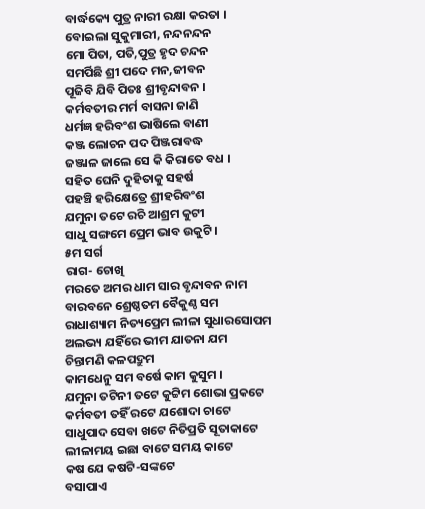ବାର୍ଦ୍ଧକ୍ୟେ ପୁତ୍ର ନାରୀ ରକ୍ଷା କରତା ।
ବୋଇଲା ସୁକୁମାରୀ, ନନ୍ଦନନ୍ଦନ
ମୋ ପିତା, ପତି,ପୁତ୍ର ହୃଦ ଚନ୍ଦନ
ସମର୍ପିଛି ଶ୍ରୀ ପଦେ ମନ,ଜୀବନ
ପୂଜିବି ଯିବି ପିତଃ ଶ୍ରୀବୃନ୍ଦାବନ ।
କର୍ମବତୀର ମର୍ମ ବାସନା ଜାଣି
ଧର୍ମଜ୍ଞ ହରିବଂଶ ଭାଷିଲେ ବାଣୀ
କଞ୍ଜ ଲୋଚନ ପଦ ପିଞ୍ଜରାବଦ୍ଧ
ଜଞ୍ଜାଳ ଜାଲେ ସେ କି କିରାତେ ବଧ ।
ସହିତ ଘେନି ଦୁହିତାକୁ ସହର୍ଷ
ପହଞ୍ଚି ହରିକ୍ଷେତ୍ରେ ଶ୍ରୀହରିବଂଶ
ଯମୁନା ତଟେ ରଚି ଆଶ୍ରମ କୁଟୀ
ସାଧୁ ସଙ୍ଗମେ ପ୍ରେମ ଭାବ ଉକୁଟି।
୫ମ ସର୍ଗ
ରାଗ- ଚୋଖି
ମରତେ ଅମର ଧାମ ସାର ବୃନ୍ଦାବନ ନାମ
ବାରବନେ ଶ୍ରେଷ୍ଠତମ ବୈକୁଣ୍ଠ ସମ
ରାଧାଶ୍ୟାମ ନିତ୍ୟପ୍ରେମ ଲୀଳା ସୁଧାରସୋପମ
ଅଲଭ୍ୟ ଯହିଁରେ ଭୀମ ଯାତନା ଯମ
ଚିନ୍ତାମଣି କଳପଦ୍ରୁମ
କାମଧେନୁ ସମ ବର୍ଷେ କାମ କୁସୁମ ।
ଯମୁନା ତଟିନୀ ତଟେ କୁଟ୍ଟିମ ଶୋଭା ପ୍ରକଟେ
କର୍ମବତୀ ତହିଁ ରଟେ ଯଶୋଦା ଚାଟେ
ସାଧୁପାଦ ସେବା ଖଟେ ନିତିପ୍ରତି ସୂତାକାଟେ
ଲୀଳାମୟ ଇଛା ବାଟେ ସମୟ କାଟେ
କଷ ଯେ କଷଟି-ସଙ୍କଟେ
ବସାପାଏ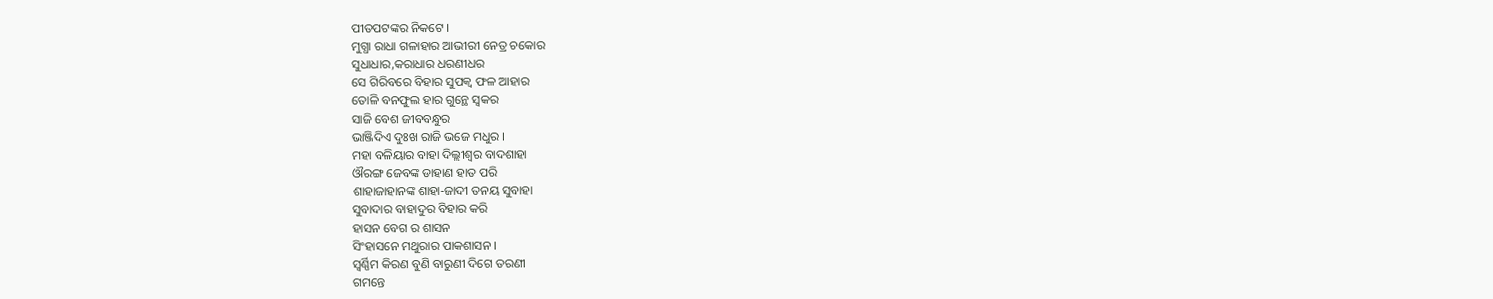ପୀତପଟଙ୍କର ନିକଟେ ।
ମୁଗ୍ଧା ରାଧା ଗଳାହାର ଆଭୀରୀ ନେତ୍ର ଚକୋର
ସୁଧାଧାର,କରାଧାର ଧରଣୀଧର
ସେ ଗିରିବରେ ବିହାର ସୁପକ୍ବ ଫଳ ଆହାର
ତୋଳି ବନଫୁଲ ହାର ଗୁନ୍ଥେ ସ୍ବକର
ସାଜି ବେଶ ଜୀବବନ୍ଧୁର
ଭାଞ୍ଜିଦିଏ ଦୁଃଖ ରାଜି ଭଜେ ମଧୁର ।
ମହା ବଳିୟାର ବାହା ଦିଲ୍ଲୀଶ୍ବର ବାଦଶାହା
ଔରଙ୍ଗ ଜେବଙ୍କ ଡାହାଣ ହାତ ପରି
ଶାହାଜାହାନଙ୍କ ଶାହା-ଜାଦୀ ତନୟ ସୁବାହା
ସୁବାଦାର ବାହାଦୁର ବିହାର କରି
ହାସନ ବେଗ ର ଶାସନ
ସିଂହାସନେ ମଥୁରାର ପାକଶାସନ ।
ସ୍ବର୍ଣ୍ଣିମ କିରଣ ବୁଣି ବାରୁଣୀ ଦିଗେ ତରଣୀ
ଗମନ୍ତେ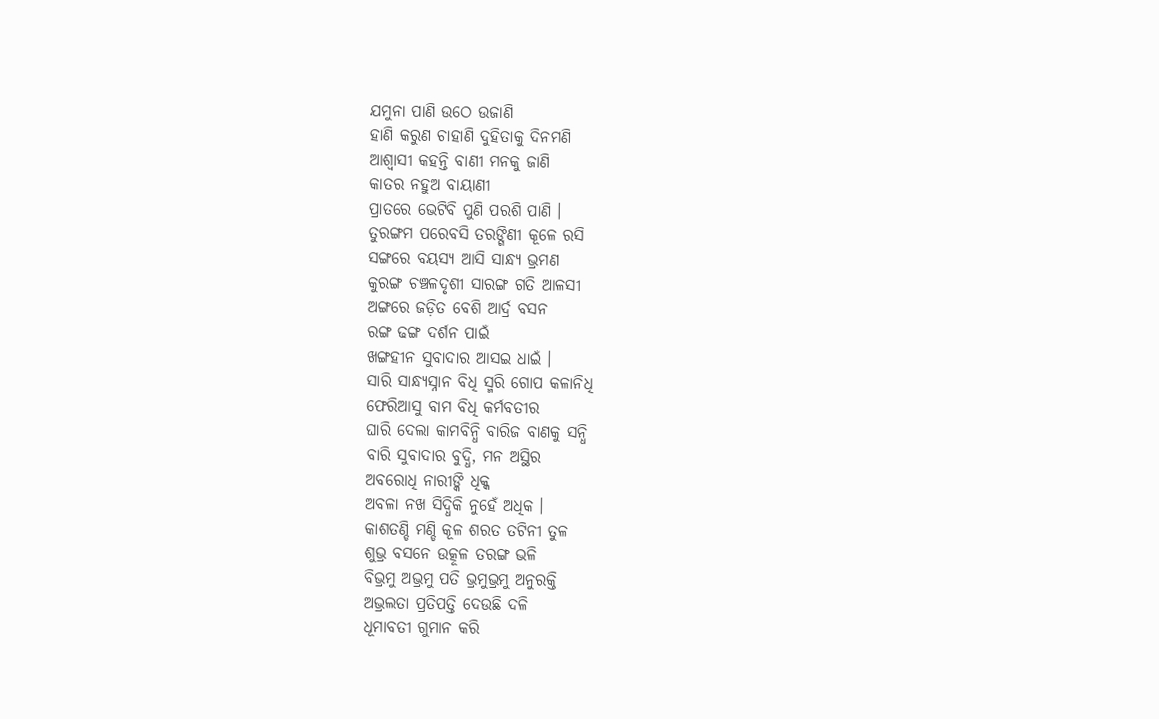ଯମୁନା ପାଣି ଉଠେ ଉଜାଣି
ହାଣି କରୁଣ ଚାହାଣି ଦୁହିତାକୁ ଦିନମଣି
ଆଶ୍ବାସୀ କହନ୍ତି ବାଣୀ ମନକୁ ଜାଣି
କାତର ନହୁଅ ବାୟାଣୀ
ପ୍ରାତରେ ଭେଟିବି ପୁଣି ପରଶି ପାଣି ।
ତୁରଙ୍ଗମ ପରେବସି ତରଙ୍ଗିଣୀ କୂଳେ ରସି
ସଙ୍ଗରେ ବୟସ୍ୟ ଆସି ସାନ୍ଧ୍ୟ ଭ୍ରମଣ
କୁରଙ୍ଗ ଚଞ୍ଚଳଦୃଶୀ ସାରଙ୍ଗ ଗତି ଆଳସୀ
ଅଙ୍ଗରେ ଜଡ଼ିତ ବେଶି ଆର୍ଦ୍ର ବସନ
ରଙ୍ଗ ଢଙ୍ଗ ଦର୍ଶନ ପାଇଁ
ଖଙ୍ଗହୀନ ସୁବାଦାର ଆସଇ ଧାଇଁ ।
ସାରି ସାନ୍ଧ୍ୟସ୍ନାନ ବିଧି ସ୍ମରି ଗୋପ କଳାନିଧି
ଫେରିଆସୁ ବାମ ବିଧି କର୍ମବତୀର
ଘାରି ଦେଲା କାମବିନ୍ଧି ବାରିଜ ବାଣକୁ ସନ୍ଧି
ବାରି ସୁବାଦାର ବୁଦ୍ଧି, ମନ ଅସ୍ଥିର
ଅବରୋଧି ନାରୀଙ୍କି ଧିକ୍କ
ଅବଳା ନଖ ସିଦ୍ଧିକି ନୁହେଁ ଅଧିକ ।
କାଶତଣ୍ଡି ମଣ୍ଡି କୂଳ ଶରତ ତଟିନୀ ତୁଳ
ଶୁଭ୍ର ବସନେ ଉତ୍କୂଳ ତରଙ୍ଗ ଭଳି
ବିଭ୍ରମୁ ଅଭ୍ରମୁ ପତି ଭ୍ରମୁଭ୍ରମୁ ଅନୁରକ୍ତି
ଅଭ୍ରଲତା ପ୍ରତିପତ୍ତି ଦେଉଛି ଦଳି
ଧୂମାବତୀ ଗୁମାନ କରି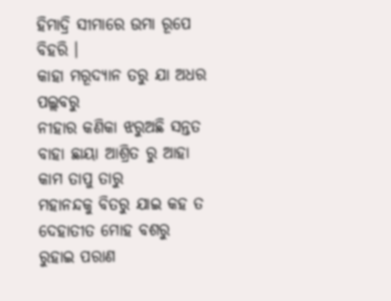ହିମାଦ୍ରି ସୀମାରେ ଉମା ରୂପେ ବିହରି ।
କାହା ମରୂଦ୍ୟାନ ତରୁ ଯା ଅଧର ପଲ୍ଲବରୁ
ନୀହାର କଣିକା ଝରୁଅଛି ସନ୍ତତ
ବାହା ଛାୟା ଆଶ୍ରିତ ରୁ ଆହା କାମ ତାପୁ ତାରୁ
ମହାନନ୍ଦକୁ ବିତରୁ ଯାଇ କହ ତ
ଦେହାତୀତ ମୋହ ବଶରୁ
ରୁହାଇ ପରାଣ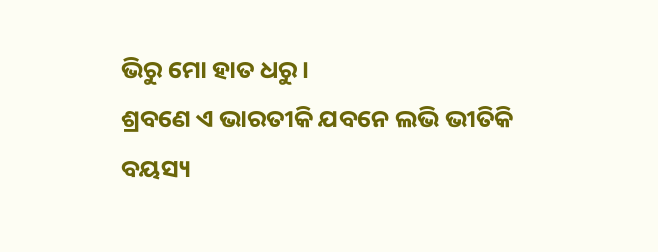ଭିରୁ ମୋ ହାତ ଧରୁ ।
ଶ୍ରବଣେ ଏ ଭାରତୀକି ଯବନେ ଲଭି ଭୀତିକି
ବୟସ୍ୟ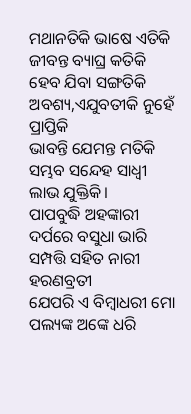ମଥାନତିକି ଭାଷେ ଏତିକି
ଜୀବନ୍ତ ବ୍ୟାଘ୍ର କତିକି ହେବ ଯିବା ସଙ୍ଗତିକି
ଅବଶ୍ୟ,ଏଯୁବତୀକି ନୁହେଁ ପ୍ରାପ୍ତିକି
ଭାବନ୍ତି ଯେମନ୍ତ ମତିକି
ସମ୍ଭବ ସନ୍ଦେହ ସାଧ୍ବୀ ଲାଭ ଯୁକ୍ତିକି।
ପାପବୁଦ୍ଧି ଅହଙ୍କାରୀ ଦର୍ପରେ ବସୁଧା ଭାରି
ସମ୍ପତ୍ତି ସହିତ ନାରୀ ହରଣବ୍ରତୀ
ଯେପରି ଏ ବିମ୍ବାଧରୀ ମୋ ପଲ୍ୟଙ୍କ ଅଙ୍କେ ଧରି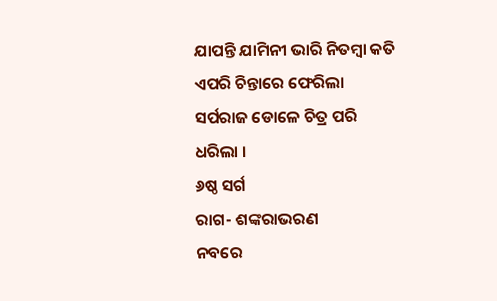ଯାପନ୍ତି ଯାମିନୀ ଭାରି ନିତମ୍ବା କତି
ଏପରି ଚିନ୍ତାରେ ଫେରିଲା
ସର୍ପରାଜ ଡୋଳେ ଚିତ୍ର ପରି ଧରିଲା ।
୬ଷ୍ଠ ସର୍ଗ
ରାଗ- ଶଙ୍କରାଭରଣ
ନବରେ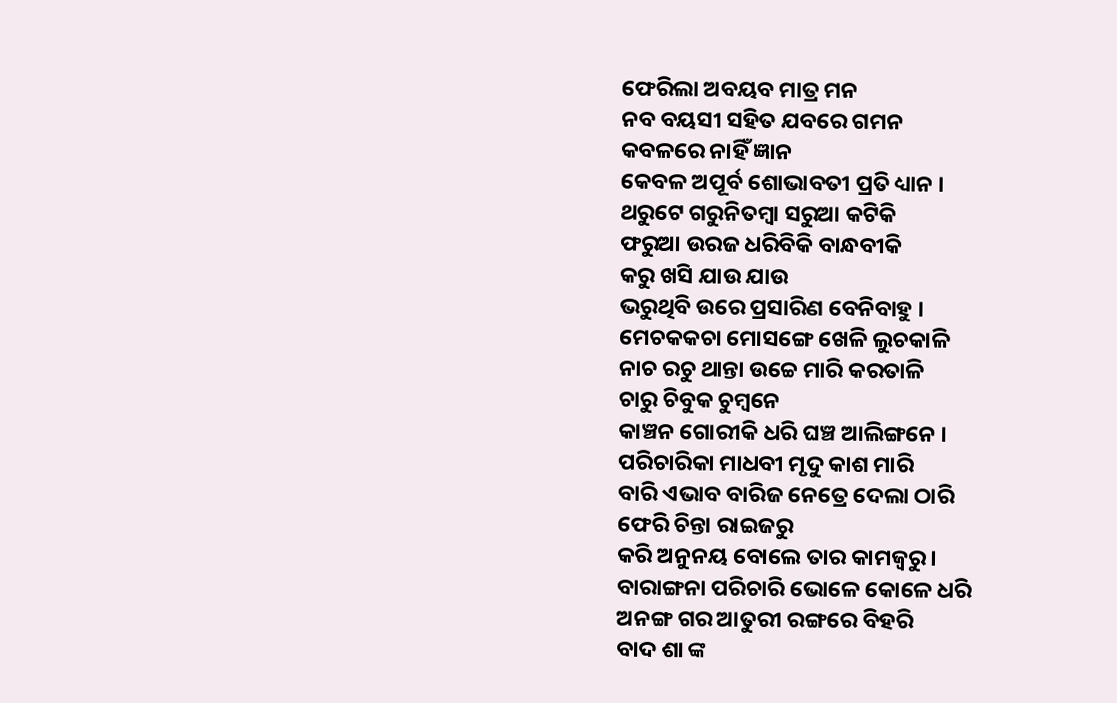ଫେରିଲା ଅବୟବ ମାତ୍ର ମନ
ନବ ବୟସୀ ସହିତ ଯବରେ ଗମନ
କବଳରେ ନାହିଁ ଜ୍ଞାନ
କେବଳ ଅପୂର୍ବ ଶୋଭାବତୀ ପ୍ରତି ଧ୍ୟାନ ।
ଥରୁଟେ ଗରୁନିତମ୍ବା ସରୁଆ କଟିକି
ଫରୁଆ ଉରଜ ଧରିବିକି ବାନ୍ଧବୀକି
କରୁ ଖସି ଯାଉ ଯାଉ
ଭରୁଥିବି ଉରେ ପ୍ରସାରିଣ ବେନିବାହୁ ।
ମେଚକକଚା ମୋସଙ୍ଗେ ଖେଳି ଲୁଚକାଳି
ନାଚ ରଚୁ ଥାନ୍ତା ଉଚ୍ଚେ ମାରି କରତାଳି
ଚାରୁ ଚିବୁକ ଚୁମ୍ବନେ
କାଞ୍ଚନ ଗୋରୀକି ଧରି ଘଞ୍ଚ ଆଲିଙ୍ଗନେ ।
ପରିଚାରିକା ମାଧବୀ ମୃଦୁ କାଶ ମାରି
ବାରି ଏଭାବ ବାରିଜ ନେତ୍ରେ ଦେଲା ଠାରି
ଫେରି ଚିନ୍ତା ରାଇଜରୁ
କରି ଅନୁନୟ ବୋଲେ ତାର କାମଜ୍ବରୁ ।
ବାରାଙ୍ଗନା ପରିଚାରି ଭୋଳେ କୋଳେ ଧରି
ଅନଙ୍ଗ ଗର ଆତୁରୀ ରଙ୍ଗରେ ବିହରି
ବାଦ ଶା ଙ୍କ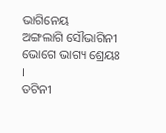ଭାଗିନେୟ
ଅଙ୍ଗଲାଗି ସୌଭାଗିନୀ ଭୋଗେ ଭାଗ୍ୟ ଶ୍ରେୟଃ ।
ତଟିନୀ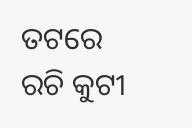ତଟରେ ରଚି କୁଟୀ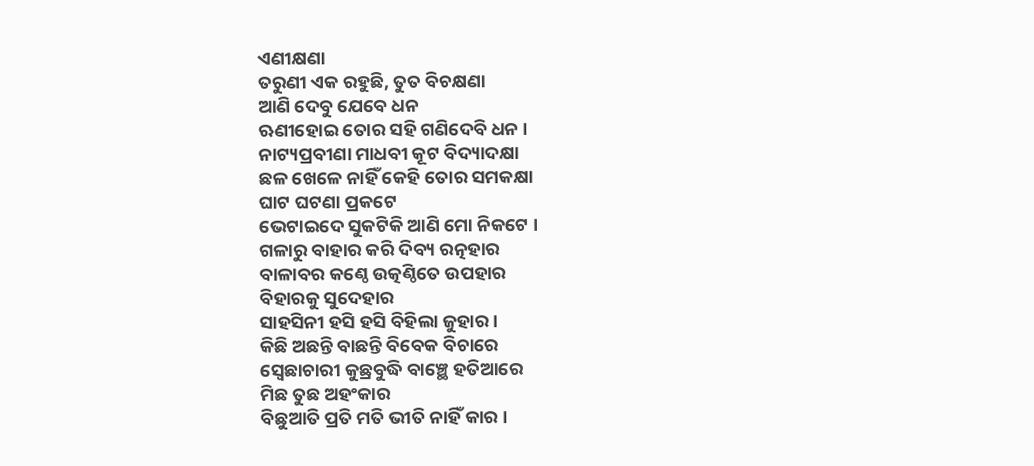ଏଣୀକ୍ଷଣା
ତରୁଣୀ ଏକ ରହୁଛି, ତୁତ ବିଚକ୍ଷଣା
ଆଣି ଦେବୁ ଯେବେ ଧନ
ଋଣୀହୋଇ ତୋର ସହି ଗଣିଦେବି ଧନ ।
ନାଟ୍ୟପ୍ରବୀଣା ମାଧବୀ କୂଟ ବିଦ୍ୟାଦକ୍ଷା
ଛଳ ଖେଳେ ନାହିଁ କେହି ତୋର ସମକକ୍ଷା
ଘାଟ ଘଟଣା ପ୍ରକଟେ
ଭେଟାଇଦେ ସୁକଟିକି ଆଣି ମୋ ନିକଟେ ।
ଗଳାରୁ ବାହାର କରି ଦିବ୍ୟ ରତ୍ନହାର
ବାଳାବର କଣ୍ଠେ ଉତ୍କଣ୍ଠିତେ ଉପହାର
ବିହାରକୁ ସୁଦେହାର
ସାହସିନୀ ହସି ହସି ବିହିଲା ଜୁହାର ।
କିଛି ଅଛନ୍ତି ବାଛନ୍ତି ବିବେକ ବିଚାରେ
ସ୍ବେଛାଚାରୀ କୁଛ୍ରବୁଦ୍ଧି ବାଞ୍ଛେ ହତିଆରେ
ମିଛ ତୁଛ ଅହଂକାର
ବିଛୁଆତି ପ୍ରତି ମତି ଭୀତି ନାହିଁ କାର ।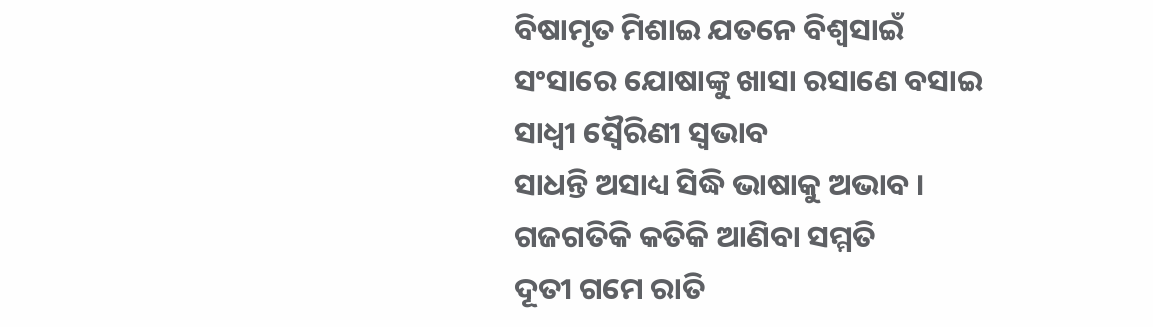ବିଷାମୃତ ମିଶାଇ ଯତନେ ବିଶ୍ବସାଇଁ
ସଂସାରେ ଯୋଷାଙ୍କୁ ଖାସା ରସାଣେ ବସାଇ
ସାଧ୍ବୀ ସ୍ବୈରିଣୀ ସ୍ବଭାବ
ସାଧନ୍ତି ଅସାଧ୍ୟ ସିଦ୍ଧି ଭାଷାକୁ ଅଭାବ ।
ଗଜଗତିକି କତିକି ଆଣିବା ସମ୍ମତି
ଦୂତୀ ଗମେ ରାତି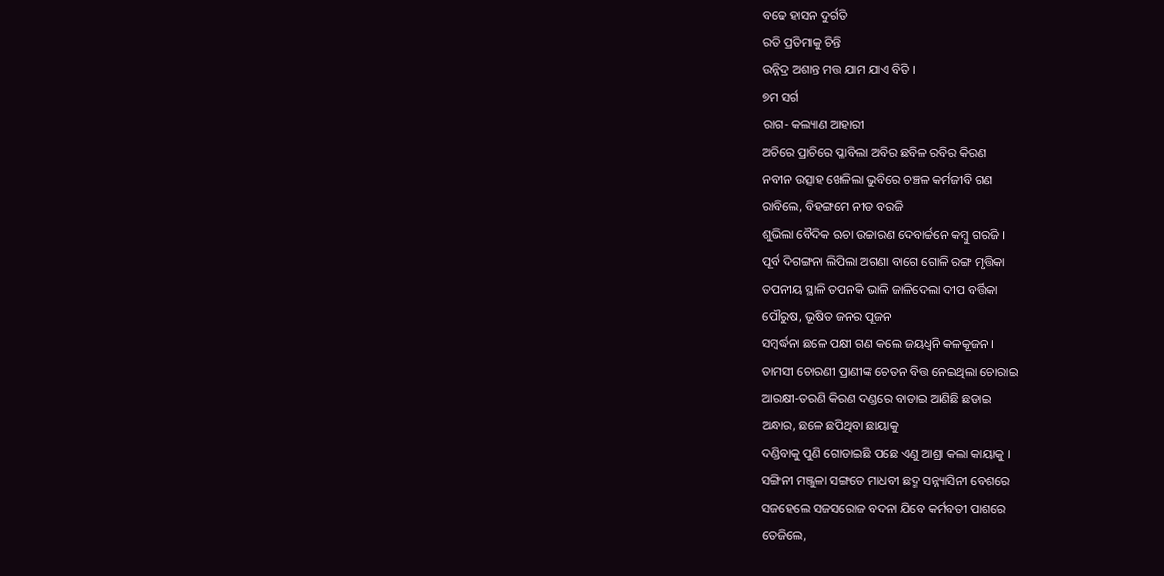ବଢେ ହାସନ ଦୁର୍ଗତି
ରତି ପ୍ରତିମାକୁ ଚିନ୍ତି
ଉନ୍ନିଦ୍ର ଅଶାନ୍ତ ମତ୍ତ ଯାମ ଯାଏ ବିତି ।
୭ମ ସର୍ଗ
ରାଗ- କଲ୍ୟାଣ ଆହାରୀ
ଅଚିରେ ପ୍ରାଚିରେ ପ୍ଳାବିଲା ଅବିର ଛବିଳ ରବିର କିରଣ
ନବୀନ ଉତ୍ସାହ ଖେଳିଲା ଭୁବିରେ ଚଞ୍ଚଳ କର୍ମଜୀବି ଗଣ
ରାବିଲେ, ବିହଙ୍ଗମେ ନୀଡ ବରଜି
ଶୁଭିଲା ବୈଦିକ ଋଚା ଉଚ୍ଚାରଣ ଦେବାର୍ଚ୍ଚନେ କମ୍ବୁ ଗରଜି ।
ପୂର୍ବ ଦିଗଙ୍ଗନା ଲିପିଲା ଅଗଣା ବାଗେ ଗୋଳି ରଙ୍ଗ ମୃତ୍ତିକା
ତପନୀୟ ସ୍ଥାଳି ତପନକି ଭାଳି ଜାଳିଦେଲା ଦୀପ ବର୍ତ୍ତିକା
ପୌରୁଷ, ଭୂଷିତ ଜନର ପୂଜନ
ସମ୍ବର୍ଦ୍ଧନା ଛଳେ ପକ୍ଷୀ ଗଣ କଲେ ଜୟଧ୍ବନି କଳକୂଜନ ।
ତାମସୀ ଚୋରଣୀ ପ୍ରାଣୀଙ୍କ ଚେତନ ବିତ୍ତ ନେଇଥିଲା ଚୋରାଇ
ଆରକ୍ଷୀ-ତରଣି କିରଣ ଦଣ୍ଡରେ ବାଡାଇ ଆଣିଛି ଛଡାଇ
ଅନ୍ଧାର, ଛଳେ ଛପିଥିବା ଛାୟାକୁ
ଦଣ୍ଡିବାକୁ ପୁଣି ଗୋଡାଇଛି ପଛେ ଏଣୁ ଆଶ୍ରା କଲା କାୟାକୁ ।
ସଙ୍ଗିନୀ ମଞ୍ଜୁଳା ସଙ୍ଗତେ ମାଧବୀ ଛଦ୍ମ ସନ୍ନ୍ୟାସିନୀ ବେଶରେ
ସଜହେଲେ ସଜସରୋଜ ବଦନା ଯିବେ କର୍ମବତୀ ପାଶରେ
ତେଜିଲେ,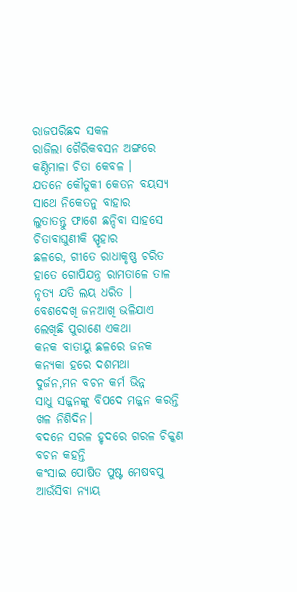ରାଜପରିଛଦ ସକଳ
ରାଜିଲା ଗୈରିକବସନ ଅଙ୍ଗରେ କଣ୍ଠିମାଳା ଚିତା କେବଳ ।
ଯତନେ କୌତୁକୀ କେତନ ବୟସ୍ୟ ସାଥେ ନିକେତନୁ ବାହାର
ଲୁତାତନ୍ତୁ ଫାଶେ ଛନ୍ଦିବା ସାହସେ ଚିତାବାଘୁଣୀକି ସ୍ପୃହାର
ଛଳରେ, ଗୀତେ ରାଧାକୃଷ୍ଣ ଚରିତ
ହାତେ ଗୋପିଯନ୍ତ୍ର ରାମତାଳେ ତାଳ ନୃତ୍ୟ ଯତି ଲୟ ଧରିତ ।
ବେଶଦେଖି ଜନଆଖି ଭଳିଯାଏ ଲେଖିଛି ପୁରାଣେ ଏକଥା
କନକ ବାତାୟୁ ଛଳରେ ଜନକ କନ୍ୟକା ହରେ ଦଶମଥା
ଦୁର୍ଜନ,ମନ ବଚନ କର୍ମ ଭିନ୍ନ
ସାଧୁ ସଜ୍ଜନଙ୍କୁ ବିପଦେ ମଜ୍ଜନ କରନ୍ତି ଖଳ ନିଶିଦିନ।
ବଦନେ ସରଳ ହୃଦରେ ଗରଳ ଚିକ୍କଣ ବଚନ କହନ୍ତି
କଂସାଇ ପୋଷିତ ପୁଷ୍ଟ ମେଷବପୁ ଆଉଁସିବା ନ୍ୟାୟ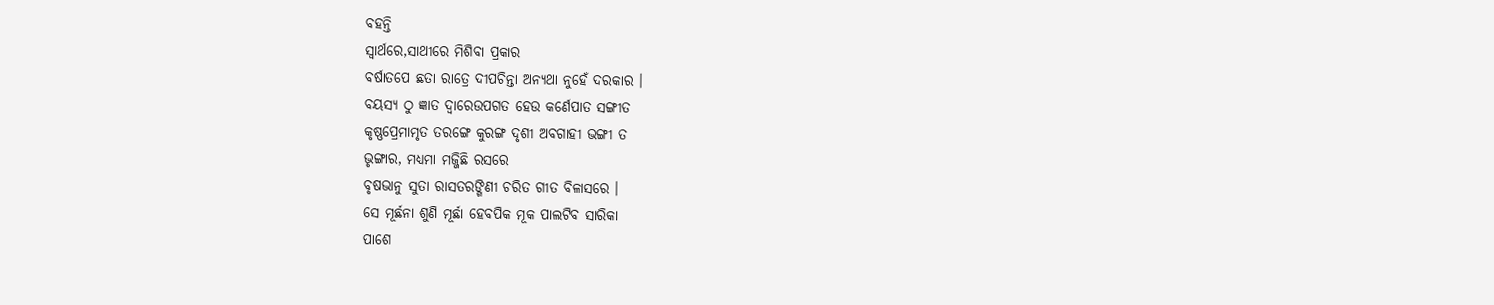ବହନ୍ତି
ସ୍ବାର୍ଥରେ,ସାଥୀରେ ମିଶିବା ପ୍ରକାର
ବର୍ଷାତପେ ଛତା ରାତ୍ରେ ଦୀପଚିନ୍ତା ଅନ୍ୟଥା ନୁହେଁ ଦରକାର ।
ବୟସ୍ୟ ଠୁ ଜ୍ଞାତ ଦ୍ବାରେଉପଗତ ହେଉ କର୍ଣେପାତ ସଙ୍ଗୀତ
କୃଷ୍ଣପ୍ରେମାମୃତ ତରଙ୍ଗେ କୁରଙ୍ଗ ଦୃଶୀ ଅବଗାହୀ ଭଙ୍ଗୀ ତ
ଭୃଙ୍ଗାର, ମଧ୍ୟମା ମଜ୍ଜିଛି ରସରେ
ବୃଷଭାନୁ ସୁତା ରାସତରଙ୍ଗିଣୀ ଚରିତ ଗୀତ ବିଳାସରେ ।
ସେ ମୂର୍ଛନା ଶୁଣି ମୂର୍ଛା ହେବପିକ ମୂକ ପାଲଟିବ ସାରିକା
ପାଶେ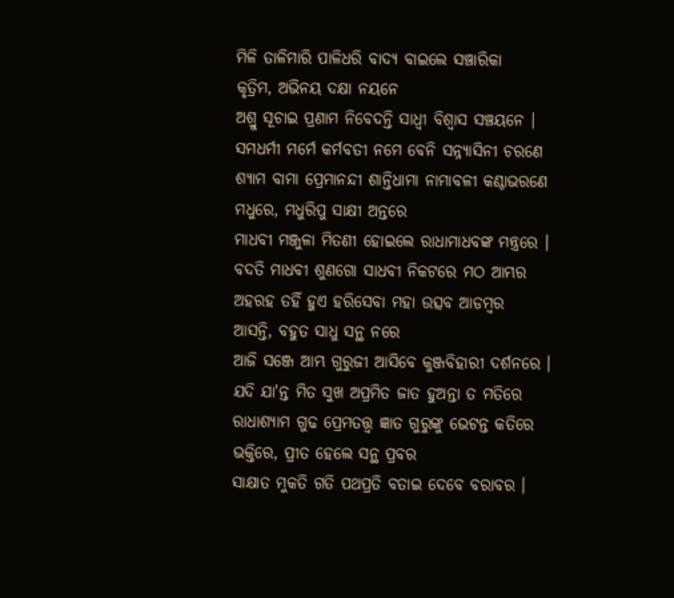ମିଳି ତାଳିମାରି ପାଳିଧରି ବାଦ୍ୟ ବାଇଲେ ସଞ୍ଚାରିକା
କୃତ୍ରିମ, ଅଭିନୟ ଦକ୍ଷା ନୟନେ
ଅଶ୍ରୁ ସୂଚାଇ ପ୍ରଣାମ ନିବେଦନ୍ତି ସାଧ୍ବୀ ବିଶ୍ବାସ ସଞ୍ଚୟନେ ।
ସମଧର୍ମୀ ମର୍ମେ କର୍ମବତୀ ନମେ ବେନି ସନ୍ନ୍ୟାସିନୀ ଚରଣେ
ଶ୍ୟାମ ବାମା ପ୍ରେମାନନ୍ଦୀ ଶାନ୍ତିଧାମା ନାମାବଳୀ କଣ୍ଠାଭରଣେ
ମଧୁରେ, ମଧୁରିପୁ ସାକ୍ଷୀ ଅନ୍ତରେ
ମାଧବୀ ମଞ୍ଜୁଳା ମିତଣୀ ହୋଇଲେ ରାଧାମାଧବଙ୍କ ମନ୍ତ୍ରରେ ।
ବଦତି ମାଧବୀ ଶୁଣଗୋ ସାଧବୀ ନିକଟରେ ମଠ ଆମ୍ଭର
ଅହରହ ତହିଁ ହୁଏ ହରିସେବା ମହା ଉତ୍ସବ ଆଡମ୍ବର
ଆସନ୍ତି, ବହୁତ ସାଧୁ ସନ୍ଥ ନରେ
ଆଜି ସଞ୍ଜେ ଆମ୍ଭ ଗୁରୁଜୀ ଆସିବେ କୁଞ୍ଜବିହାରୀ ଦର୍ଶନରେ ।
ଯଦି ଯା'ନ୍ତ ମିତ ସୁଖ ଅପ୍ରମିତ ଜାତ ହୁଅନ୍ତା ତ ମତିରେ
ରାଧାଶ୍ୟାମ ଗୁଢ ପ୍ରେମତତ୍ତ୍ବ ଜ୍ଞାତ ଗୁରୁଙ୍କୁ ଭେଟନ୍ତ କତିରେ
ଭକ୍ତିରେ, ପ୍ରୀତ ହେଲେ ସନ୍ଥ ପ୍ରବର
ସାକ୍ଷାତ ମୁକତି ଗତି ପଥପ୍ରତି ବତାଇ ଦେବେ ବରାବର ।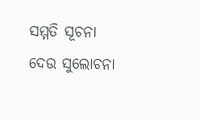ସମ୍ମତି ସୂଚନା ଦେଉ ସୁଲୋଚନା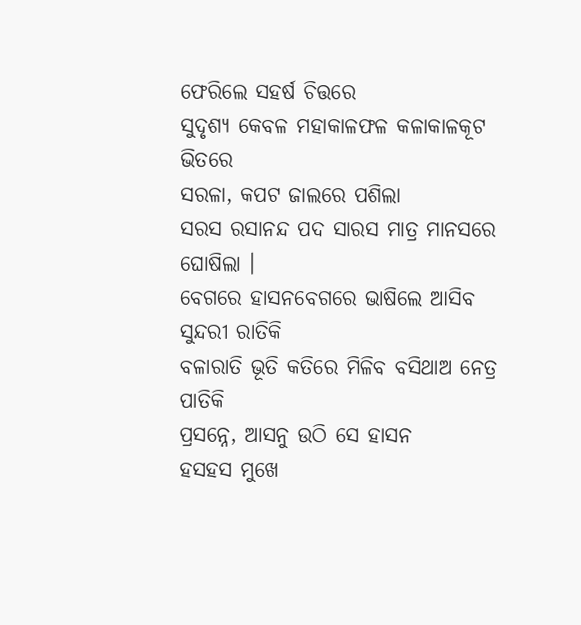ଫେରିଲେ ସହର୍ଷ ଚିତ୍ତରେ
ସୁଦୃଶ୍ୟ କେବଳ ମହାକାଳଫଳ କଳାକାଳକୂଟ ଭିତରେ
ସରଳା, କପଟ ଜାଲରେ ପଶିଲା
ସରସ ରସାନନ୍ଦ ପଦ ସାରସ ମାତ୍ର ମାନସରେ ଘୋଷିଲା ।
ବେଗରେ ହାସନବେଗରେ ଭାଷିଲେ ଆସିବ ସୁନ୍ଦରୀ ରାତିକି
ବଳାରାତି ଭୂତି କତିରେ ମିଳିବ ବସିଥାଅ ନେତ୍ର ପାତିକି
ପ୍ରସନ୍ନେ, ଆସନୁ ଉଠି ସେ ହାସନ
ହସହସ ମୁଖେ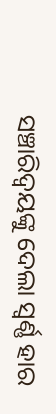ସଞ୍ଚାରିଦ୍ବୟଙ୍କୁ ଦେଲା ସ୍ବର୍ଣ୍ଣ ହାର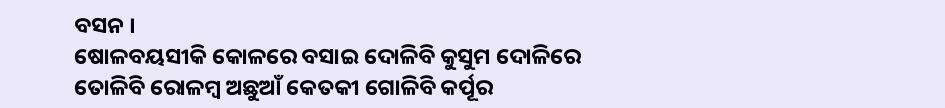ବସନ ।
ଷୋଳବୟସୀକି କୋଳରେ ବସାଇ ଦୋଳିବି କୁସୁମ ଦୋଳିରେ
ତୋଳିବି ରୋଳମ୍ବ ଅଛୁଆଁ କେତକୀ ଗୋଳିବି କର୍ପୂର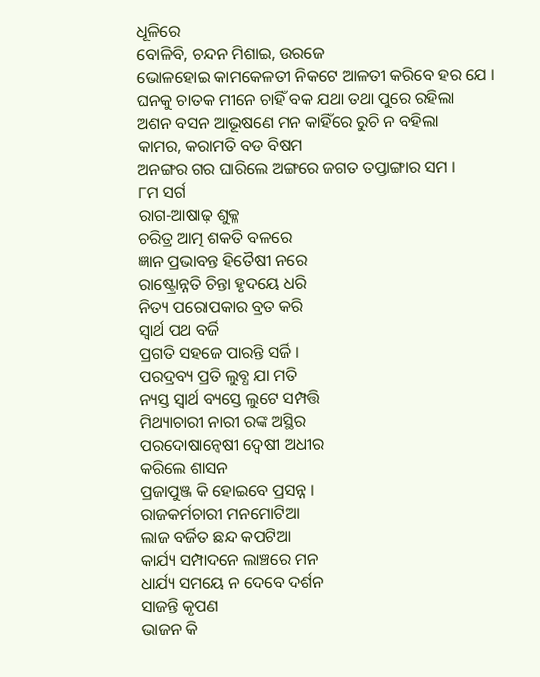ଧୂଳିରେ
ବୋଳିବି, ଚନ୍ଦନ ମିଶାଇ, ଉରଜେ
ଭୋଳହୋଇ କାମକେଳତୀ ନିକଟେ ଆଳତୀ କରିବେ ହର ଯେ ।
ଘନକୁ ଚାତକ ମୀନେ ଚାହିଁ ବକ ଯଥା ତଥା ପୁରେ ରହିଲା
ଅଶନ ବସନ ଆଭୂଷଣେ ମନ କାହିଁରେ ରୁଚି ନ ବହିଲା
କାମର, କରାମତି ବଡ ବିଷମ
ଅନଙ୍ଗର ଗର ଘାରିଲେ ଅଙ୍ଗରେ ଜଗତ ତପ୍ତାଙ୍ଗାର ସମ ।
୮ମ ସର୍ଗ
ରାଗ-ଆଷାଢ଼ ଶୁକ୍ଳ
ଚରିତ୍ର ଆତ୍ମ ଶକତି ବଳରେ
ଜ୍ଞାନ ପ୍ରଭାବନ୍ତ ହିତୈଷୀ ନରେ
ରାଷ୍ଟ୍ରୋନ୍ନତି ଚିନ୍ତା ହୃଦୟେ ଧରି
ନିତ୍ୟ ପରୋପକାର ବ୍ରତ କରି
ସ୍ବାର୍ଥ ପଥ ବର୍ଜି
ପ୍ରଗତି ସହଜେ ପାରନ୍ତି ସର୍ଜି ।
ପରଦ୍ରବ୍ୟ ପ୍ରତି ଲୁବ୍ଧ ଯା ମତି
ନ୍ୟସ୍ତ ସ୍ବାର୍ଥ ବ୍ୟସ୍ତେ ଲୁଟେ ସମ୍ପତ୍ତି
ମିଥ୍ୟାଚାରୀ ନାରୀ ରଙ୍କ ଅସ୍ଥିର
ପରଦୋଷାନ୍ବେଷୀ ଦ୍ବେଷୀ ଅଧୀର
କରିଲେ ଶାସନ
ପ୍ରଜାପୁଞ୍ଜ କି ହୋଇବେ ପ୍ରସନ୍ନ ।
ରାଜକର୍ମଚାରୀ ମନମୋଟିଆ
ଲାଜ ବର୍ଜିତ ଛନ୍ଦ କପଟିଆ
କାର୍ଯ୍ୟ ସମ୍ପାଦନେ ଲାଞ୍ଚରେ ମନ
ଧାର୍ଯ୍ୟ ସମୟେ ନ ଦେବେ ଦର୍ଶନ
ସାଜନ୍ତି କୃପଣ
ଭାଜନ କି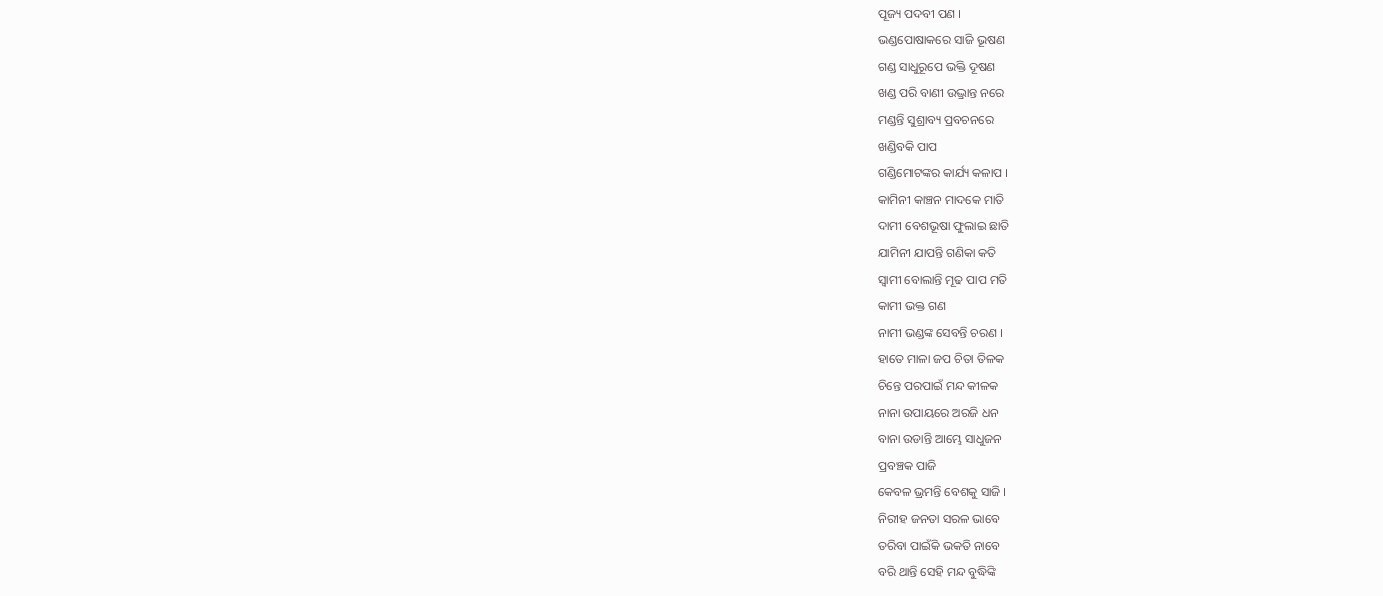ପୂଜ୍ୟ ପଦବୀ ପଣ ।
ଭଣ୍ଡପୋଷାକରେ ସାଜି ଭୂଷଣ
ଗଣ୍ଡ ସାଧୁରୂପେ ଭକ୍ତି ଦୂଷଣ
ଖଣ୍ଡ ପରି ବାଣୀ ଉଦ୍ଭ୍ରାନ୍ତ ନରେ
ମଣ୍ଡନ୍ତି ସୁଶ୍ରାବ୍ୟ ପ୍ରବଚନରେ
ଖଣ୍ଡିବକି ପାପ
ଗଣ୍ଡିମୋଟଙ୍କର କାର୍ଯ୍ୟ କଳାପ ।
କାମିନୀ କାଞ୍ଚନ ମାଦକେ ମାତି
ଦାମୀ ବେଶଭୂଷା ଫୁଲାଇ ଛାତି
ଯାମିନୀ ଯାପନ୍ତି ଗଣିକା କତି
ସ୍ବାମୀ ବୋଲାନ୍ତି ମୂଢ ପାପ ମତି
କାମୀ ଭକ୍ତ ଗଣ
ନାମୀ ଭଣ୍ଡଙ୍କ ସେବନ୍ତି ଚରଣ ।
ହାତେ ମାଳା ଜପ ଚିତା ତିଳକ
ଚିନ୍ତେ ପରପାଇଁ ମନ୍ଦ କୀଳକ
ନାନା ଉପାୟରେ ଅରଜି ଧନ
ବାନା ଉଡାନ୍ତି ଆମ୍ଭେ ସାଧୁଜନ
ପ୍ରବଞ୍ଚକ ପାଜି
କେବଳ ଭ୍ରମନ୍ତି ବେଶକୁ ସାଜି ।
ନିରୀହ ଜନତା ସରଳ ଭାବେ
ତରିବା ପାଇଁକି ଭକତି ନାବେ
ବରି ଥାନ୍ତି ସେହି ମନ୍ଦ ବୁଦ୍ଧିଙ୍କି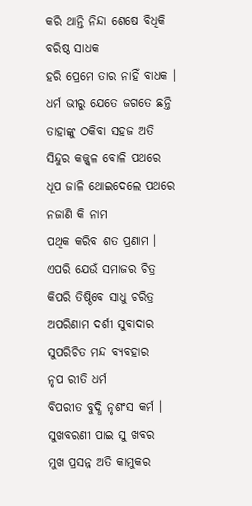କରି ଥାନ୍ତି ନିନ୍ଦା ଶେଷେ ବିଧିକି
ବରିଷ୍ଠ ସାଧକ
ହରି ପ୍ରେମେ ତାର ନାହିଁ ବାଧକ ।
ଧର୍ମ ଭୀରୁ ଯେତେ ଜଗତେ ଛନ୍ତି
ତାହାଙ୍କୁ ଠକିବା ସହଜ ଅତି
ସିନ୍ଦୁର କଜ୍ଜ୍ବଳ ବୋଳି ପଥରେ
ଧୂପ ଜାଳି ଥୋଇଦେଲେ ପଥରେ
ନଜାଣି କି ନାମ
ପଥିକ କରିବ ଶତ ପ୍ରଣାମ ।
ଏପରି ଯେଉଁ ସମାଜର ଚିତ୍ର
କିପରି ତିଷ୍ଠିବେ ସାଧୁ ଚରିତ୍ର
ଅପରିଣାମ ଦର୍ଶୀ ସୁବାଦାର
ସୁପରିଚିତ ମନ୍ଦ ବ୍ୟବହାର
ନୃପ ରୀତି ଧର୍ମ
ବିପରୀତ ବୁଦ୍ଧି ନୃଶଂସ କର୍ମ ।
ସୁଖବରଣୀ ପାଇ ସୁ ଖବର
ମୁଖ ପ୍ରସନ୍ନ ଅତି କାମୁକର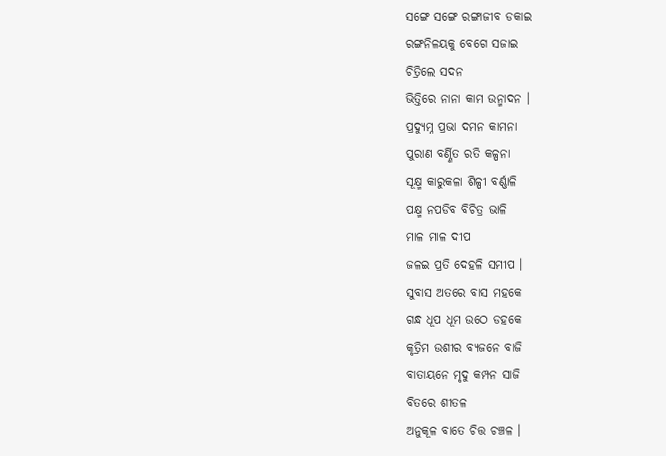ସଙ୍ଗେ ସଙ୍ଗେ ରଙ୍ଗାଜୀବ ଡକାଇ
ରଙ୍ଗନିଳୟକୁ ବେଗେ ସଜାଇ
ଚିତ୍ରିଲେ ସଦନ
ଭିତ୍ତିରେ ନାନା କାମ ଉନ୍ମାଦନ ।
ପ୍ରଦ୍ୟୁମ୍ନ ପ୍ରଭା ଦମନ କାମନା
ପୁରାଣ ବର୍ଣ୍ଣିତ ରତି କଳ୍ପନା
ସୂକ୍ଷ୍ମ କାରୁକଳା ଶିଳ୍ପୀ ବର୍ଣ୍ଣାଳି
ପକ୍ଷ୍ମ ନପଡିବ ବିଚିତ୍ର ଭାଳି
ମାଳ ମାଳ ଦୀପ
ଜଳଇ ପ୍ରତି ଦେହଳି ସମୀପ ।
ସୁବାସ ଅତରେ ବାସ ମହକେ
ଗନ୍ଧ ଧୂପ ଧୂମ ଉଠେ ଡହକେ
କୃତ୍ରିମ ଉଶୀର ବ୍ୟଜନେ ବାଜି
ବାତାୟନେ ମୃଦୁ କମ୍ପନ ସାଜି
ବିତରେ ଶୀତଳ
ଅନୁକୂଳ ବାତେ ଚିତ୍ତ ଚଞ୍ଚଳ ।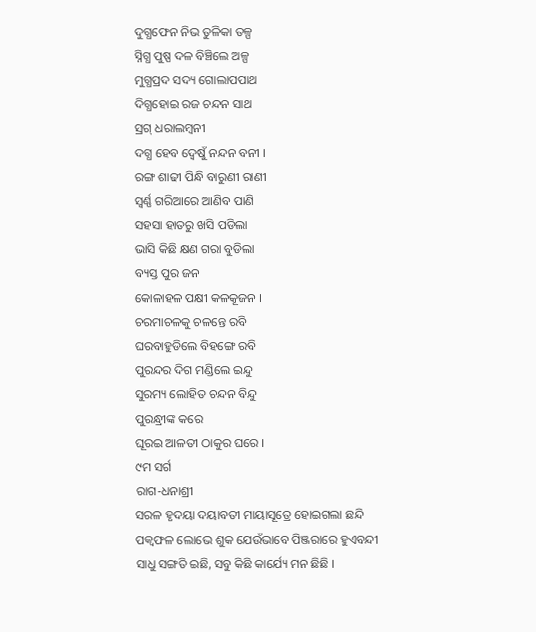ଦୁଗ୍ଧଫେନ ନିଭ ତୁଳିକା ତଳ୍ପ
ସ୍ନିଗ୍ଧ ପୁଷ୍ପ ଦଳ ବିଞ୍ଚିଲେ ଅଳ୍ପ
ମୁଗ୍ଧପ୍ରଦ ସଦ୍ୟ ଗୋଲାପପାଥ
ଦିଗ୍ଧହୋଇ ରଜ ଚନ୍ଦନ ସାଥ
ସ୍ରଗ୍ ଧରାଲମ୍ବନୀ
ଦଗ୍ଧ ହେବ ଦ୍ବେଷୁଁ ନନ୍ଦନ ବନୀ ।
ରଙ୍ଗ ଶାଢୀ ପିନ୍ଧି ବାରୁଣୀ ରାଣୀ
ସ୍ବର୍ଣ୍ଣ ଗରିଆରେ ଆଣିବ ପାଣି
ସହସା ହାତରୁ ଖସି ପଡିଲା
ଭାସି କିଛି କ୍ଷଣ ଗରା ବୁଡିଲା
ବ୍ୟସ୍ତ ପୁର ଜନ
କୋଳାହଳ ପକ୍ଷୀ କଳକୂଜନ ।
ଚରମାଚଳକୁ ଚଳନ୍ତେ ରବି
ଘରବାହୁଡିଲେ ବିହଙ୍ଗେ ରବି
ପୁରନ୍ଦର ଦିଗ ମଣ୍ଡିଲେ ଇନ୍ଦୁ
ସୁରମ୍ୟ ଲୋହିତ ଚନ୍ଦନ ବିନ୍ଦୁ
ପୁରନ୍ଧ୍ରୀଙ୍କ କରେ
ଘୂରଇ ଆଳତୀ ଠାକୁର ଘରେ ।
୯ମ ସର୍ଗ
ରାଗ-ଧନାଶ୍ରୀ
ସରଳ ହୃଦୟା ଦୟାବତୀ ମାୟାସୂତ୍ରେ ହୋଇଗଲା ଛନ୍ଦି
ପକ୍ବଫଳ ଲୋଭେ ଶୁକ ଯେଉଁଭାବେ ପିଞ୍ଜରାରେ ହୁଏବନ୍ଦୀ
ସାଧୁ ସଙ୍ଗତି ଇଛି, ସବୁ କିଛି କାର୍ଯ୍ୟେ ମନ ଛିଛି ।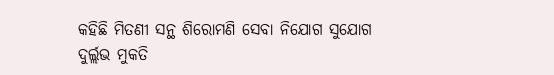କହିଛି ମିତଣୀ ସନ୍ଥ ଶିରୋମଣି ସେବା ନିଯୋଗ ସୁଯୋଗ
ଦୁର୍ଲ୍ଲଭ ମୁକତି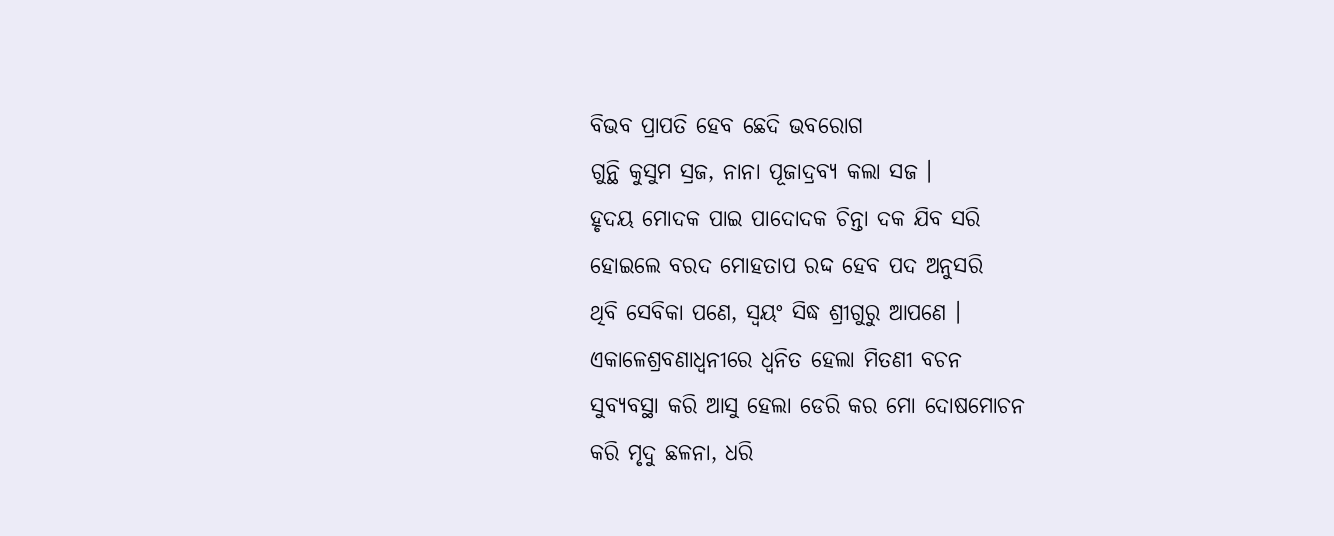ବିଭବ ପ୍ରାପତି ହେବ ଛେଦି ଭବରୋଗ
ଗୁନ୍ଥି କୁସୁମ ସ୍ରଜ, ନାନା ପୂଜାଦ୍ରବ୍ୟ କଲା ସଜ ।
ହୃଦୟ ମୋଦକ ପାଇ ପାଦୋଦକ ଚିନ୍ତା ଦକ ଯିବ ସରି
ହୋଇଲେ ବରଦ ମୋହତାପ ରଦ୍ଦ ହେବ ପଦ ଅନୁସରି
ଥିବି ସେବିକା ପଣେ, ସ୍ବୟଂ ସିଦ୍ଧ ଶ୍ରୀଗୁରୁ ଆପଣେ ।
ଏକାଳେଶ୍ରବଣାଧ୍ବନୀରେ ଧ୍ବନିତ ହେଲା ମିତଣୀ ବଚନ
ସୁବ୍ୟବସ୍ଥା କରି ଆସୁ ହେଲା ଡେରି କର ମୋ ଦୋଷମୋଚନ
କରି ମୃଦୁ ଛଳନା, ଧରି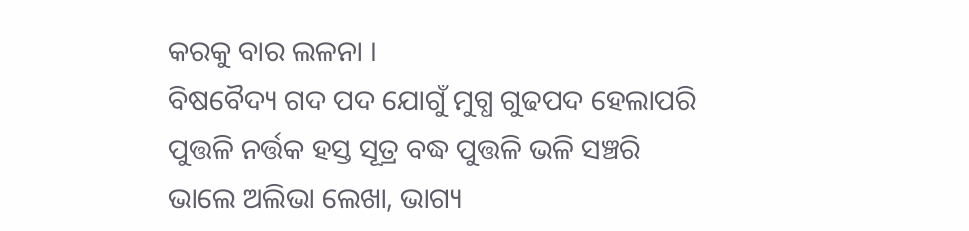କରକୁ ବାର ଲଳନା ।
ବିଷବୈଦ୍ୟ ଗଦ ପଦ ଯୋଗୁଁ ମୁଗ୍ଧ ଗୁଢପଦ ହେଲାପରି
ପୁତ୍ତଳି ନର୍ତ୍ତକ ହସ୍ତ ସୂତ୍ର ବଦ୍ଧ ପୁତ୍ତଳି ଭଳି ସଞ୍ଚରି
ଭାଲେ ଅଲିଭା ଲେଖା, ଭାଗ୍ୟ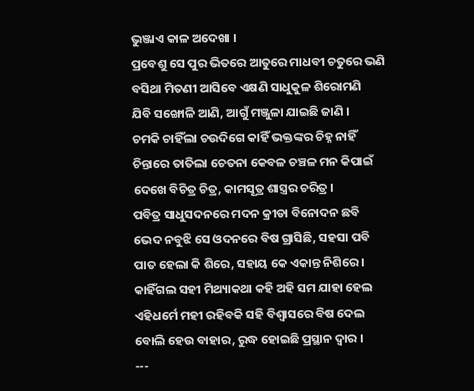ଭୁଞ୍ଜାଏ କାଳ ଅଦେଖା ।
ପ୍ରବେଶୁ ସେ ପୁର ଭିତରେ ଆତୁରେ ମାଧବୀ ଚତୁରେ ଭଣି
ବସିଥା ମିତଣୀ ଆସିବେ ଏକ୍ଷଣି ସାଧୁକୁଳ ଶିରୋମଣି
ଯିବି ସଙ୍ଖୋଳି ଆଣି, ଆଗୁଁ ମଞ୍ଜୁଳା ଯାଇଛି ଜାଣି ।
ଚମକି ଚାହିଁଲା ଚଉଦିଗେ କାହିଁ ଭକ୍ତଙ୍କର ଚିହ୍ନ ନାହିଁ
ଚିନ୍ତାରେ ତାତିଲା ଚେତନା କେବଳ ଚଞ୍ଚଳ ମନ କିପାଇଁ
ଦେଖେ ବିଚିତ୍ର ଚିତ୍ର, କାମସୂତ୍ର ଶାସ୍ତ୍ରର ଚରିତ୍ର ।
ପବିତ୍ର ସାଧୁସଦନରେ ମଦନ କ୍ରୀଡା ବିନୋଦନ ଛବି
ଭେଦ ନବୁଝି ସେ ଓଦନରେ ବିଷ ଗ୍ରାସିଛି, ସହସା ପବି
ପାତ ହେଲା କି ଶିରେ, ସହାୟ କେ ଏକାନ୍ତ ନିଶିରେ ।
କାହିଁଗଲ ସହୀ ମିଥ୍ୟାକଥା କହି ଅହି ସମ ଯାହା ହେଲ
ଏହିଧର୍ମେ ମହୀ ରହିବକି ସହି ବିଶ୍ବାସରେ ବିଷ ଦେଲ
ବୋଲି ହେଉ ବାହାର, ରୁଦ୍ଧ ହୋଇଛି ପ୍ରସ୍ଥାନ ଦ୍ବାର ।
---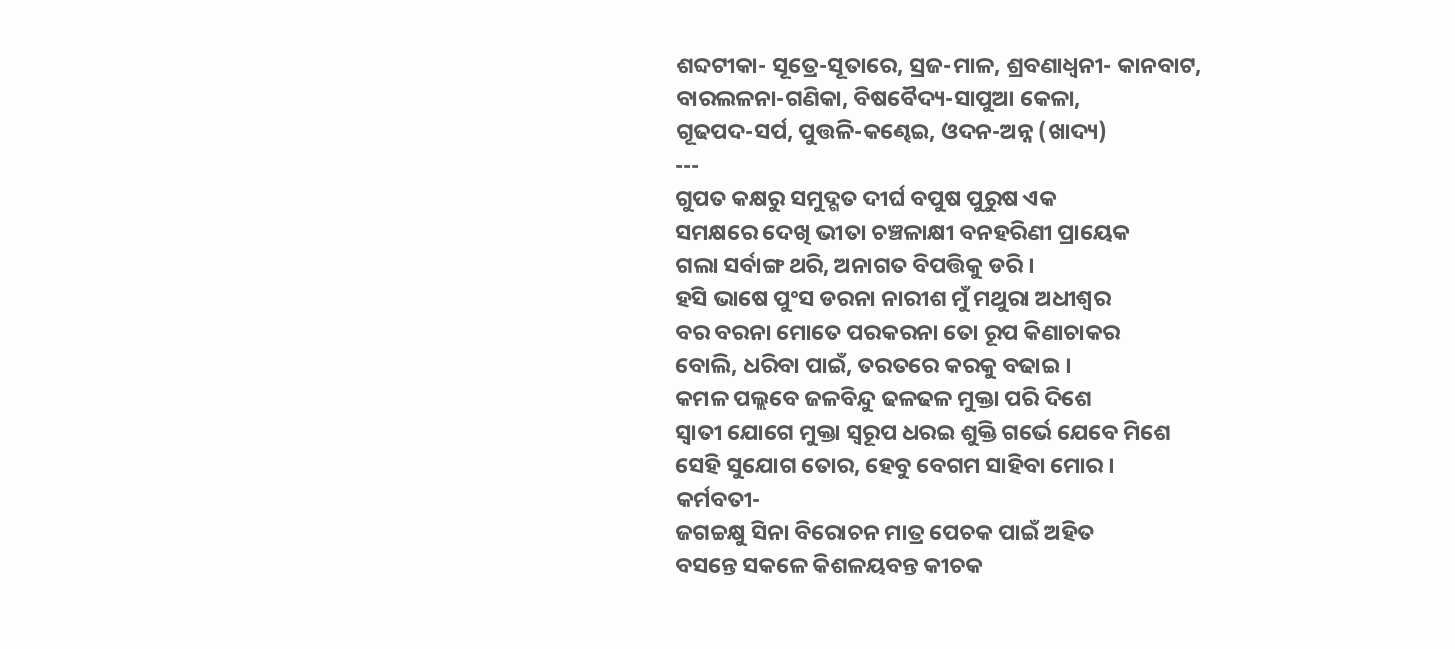ଶବ୍ଦଟୀକା- ସୂତ୍ରେ-ସୂତାରେ, ସ୍ରଜ-ମାଳ, ଶ୍ରବଣାଧ୍ବନୀ- କାନବାଟ,
ବାରଲଳନା-ଗଣିକା, ବିଷବୈଦ୍ୟ-ସାପୁଆ କେଳା,
ଗୂଢପଦ-ସର୍ପ, ପୁତ୍ତଳି-କଣ୍ଢେଇ, ଓଦନ-ଅନ୍ନ (ଖାଦ୍ୟ)
---
ଗୁପତ କକ୍ଷରୁ ସମୁଦ୍ଗତ ଦୀର୍ଘ ବପୁଷ ପୁରୁଷ ଏକ
ସମକ୍ଷରେ ଦେଖି ଭୀତା ଚଞ୍ଚଳାକ୍ଷୀ ବନହରିଣୀ ପ୍ରାୟେକ
ଗଲା ସର୍ବାଙ୍ଗ ଥରି, ଅନାଗତ ବିପତ୍ତିକୁ ଡରି ।
ହସି ଭାଷେ ପୁଂସ ଡରନା ନାରୀଶ ମୁଁ ମଥୁରା ଅଧୀଶ୍ବର
ବର ବରନା ମୋତେ ପରକରନା ତୋ ରୂପ କିଣାଚାକର
ବୋଲି, ଧରିବା ପାଇଁ, ତରତରେ କରକୁ ବଢାଇ ।
କମଳ ପଲ୍ଲବେ ଜଳବିନ୍ଦୁ ଢଳଢଳ ମୁକ୍ତା ପରି ଦିଶେ
ସ୍ବାତୀ ଯୋଗେ ମୁକ୍ତା ସ୍ବରୂପ ଧରଇ ଶୁକ୍ତି ଗର୍ଭେ ଯେବେ ମିଶେ
ସେହି ସୁଯୋଗ ତୋର, ହେବୁ ବେଗମ ସାହିବା ମୋର ।
କର୍ମବତୀ-
ଜଗଚ୍ଚକ୍ଷୁ ସିନା ବିରୋଚନ ମାତ୍ର ପେଚକ ପାଇଁ ଅହିତ
ବସନ୍ତେ ସକଳେ କିଶଳୟବନ୍ତ କୀଚକ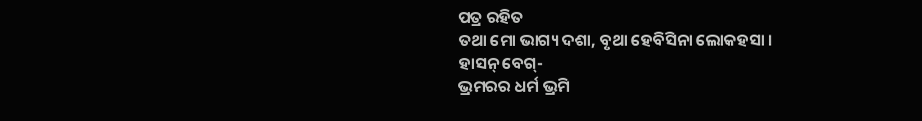ପତ୍ର ରହିତ
ତଥା ମୋ ଭାଗ୍ୟ ଦଶା, ବୃଥା ହେବିସିନା ଲୋକହସା ।
ହାସନ୍ ବେଗ୍-
ଭ୍ରମରର ଧର୍ମ ଭ୍ରମି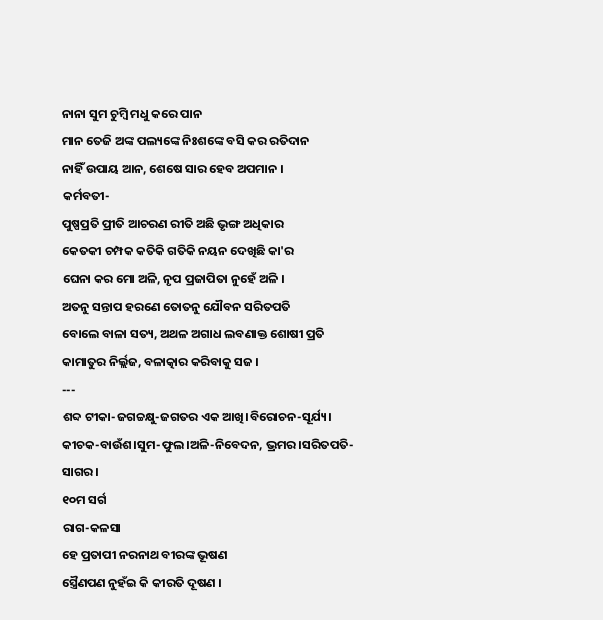ନାନା ସୁମ ଚୁମ୍ବି ମଧୁ କରେ ପାନ
ମାନ ତେଜି ଅଙ୍କ ପଲ୍ୟଙ୍କେ ନିଃଶଙ୍କେ ବସି କର ରତିଦାନ
ନାହିଁ ଉପାୟ ଆନ, ଶେଷେ ସାର ହେବ ଅପମାନ ।
କର୍ମବତୀ-
ପୁଷ୍ପପ୍ରତି ପ୍ରୀତି ଆଚରଣ ରୀତି ଅଛି ଭୃଙ୍ଗ ଅଧିକାର
କେତକୀ ଚମ୍ପକ କତିକି ଗତିକି ନୟନ ଦେଖିଛି କା'ର
ଘେନା କର ମୋ ଅଳି, ନୃପ ପ୍ରଜାପିତା ନୁହେଁ ଅଳି ।
ଅତନୁ ସନ୍ତାପ ହରଣେ ତୋତନୁ ଯୌବନ ସରିତପତି
ବୋଲେ ବାଳା ସତ୍ୟ, ଅଥଳ ଅଗାଧ ଲବଣାକ୍ତ ଶୋଷୀ ପ୍ରତି
କାମାତୁର ନିର୍ଲ୍ଲଜ, ବଳାତ୍କାର କରିବାକୁ ସଜ ।
---
ଶବ୍ଦ ଟୀକା-ଜଗଚ୍ଚକ୍ଷୁ-ଜଗତର ଏକ ଆଖି।ବିରୋଚନ-ସୂର୍ଯ୍ୟ।
କୀଚକ-ବାଉଁଶ।ସୁମ-ଫୁଲ।ଅଳି-ନିବେଦନ, ଭ୍ରମର।ସରିତପତି-
ସାଗର ।
୧୦ମ ସର୍ଗ
ରାଗ-କଳସା
ହେ ପ୍ରତାପୀ ନରନାଥ ବୀରଙ୍କ ଭୂଷଣ
ସ୍ତ୍ରୈଣପଣ ନୁହଁଇ କି କୀରତି ଦୂଷଣ ।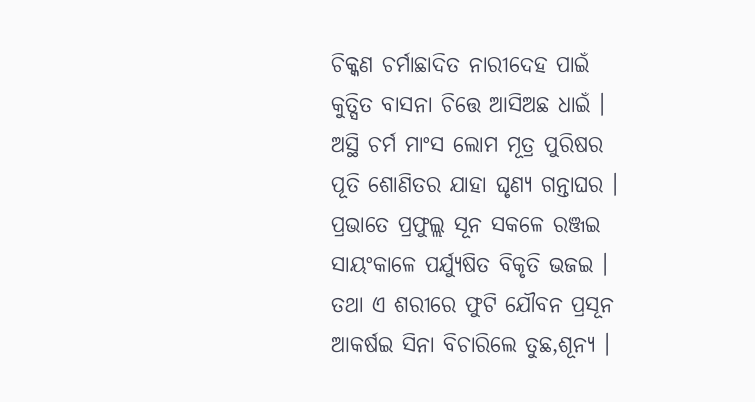ଚିକ୍କଣ ଚର୍ମାଛାଦିତ ନାରୀଦେହ ପାଇଁ
କୁତ୍ସିତ ବାସନା ଚିତ୍ତେ ଆସିଅଛ ଧାଇଁ ।
ଅସ୍ଥି ଚର୍ମ ମାଂସ ଲୋମ ମୂତ୍ର ପୁରିଷର
ପୂତି ଶୋଣିତର ଯାହା ଘୃଣ୍ୟ ଗନ୍ତାଘର ।
ପ୍ରଭାତେ ପ୍ରଫୁଲ୍ଲ ସୂନ ସକଳେ ରଞ୍ଜଇ
ସାୟଂକାଳେ ପର୍ଯ୍ୟୁଷିତ ବିକୃତି ଭଜଇ ।
ତଥା ଏ ଶରୀରେ ଫୁଟି ଯୌବନ ପ୍ରସୂନ
ଆକର୍ଷଇ ସିନା ବିଚାରିଲେ ତୁଛ,ଶୂନ୍ୟ ।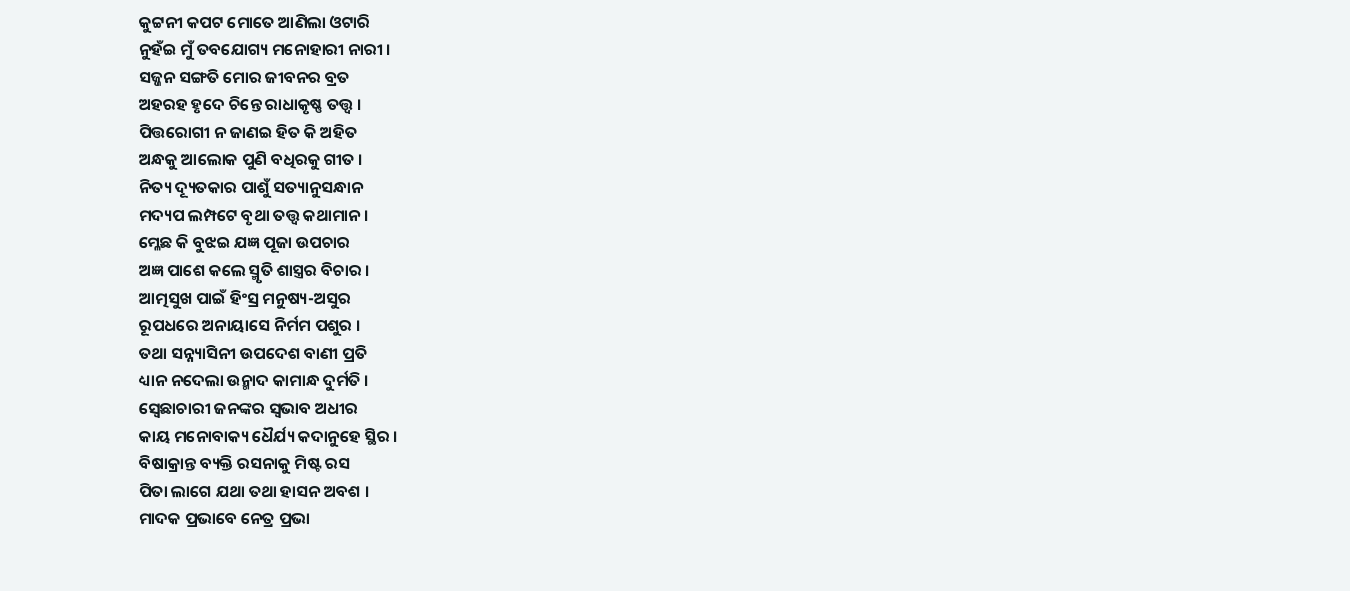କୁଟ୍ଟନୀ କପଟ ମୋତେ ଆଣିଲା ଓଟାରି
ନୁହଁଇ ମୁଁ ତବଯୋଗ୍ୟ ମନୋହାରୀ ନାରୀ ।
ସଜ୍ଜନ ସଙ୍ଗତି ମୋର ଜୀବନର ବ୍ରତ
ଅହରହ ହୃଦେ ଚିନ୍ତେ ରାଧାକୃଷ୍ଣ ତତ୍ତ୍ବ ।
ପିତ୍ତରୋଗୀ ନ ଜାଣଇ ହିତ କି ଅହିତ
ଅନ୍ଧକୁ ଆଲୋକ ପୁଣି ବଧିରକୁ ଗୀତ ।
ନିତ୍ୟ ଦ୍ୟୂତକାର ପାଶୁଁ ସତ୍ୟାନୁସନ୍ଧାନ
ମଦ୍ୟପ ଲମ୍ପଟେ ବୃଥା ତତ୍ତ୍ବ କଥାମାନ ।
ମ୍ଳେଛ କି ବୁଝଇ ଯଜ୍ଞ ପୂଜା ଉପଚାର
ଅଜ୍ଞ ପାଶେ କଲେ ସ୍ମୃତି ଶାସ୍ତ୍ରର ବିଚାର ।
ଆତ୍ମସୁଖ ପାଇଁ ହିଂସ୍ର ମନୁଷ୍ୟ-ଅସୁର
ରୂପଧରେ ଅନାୟାସେ ନିର୍ମମ ପଶୁର ।
ତଥା ସନ୍ନ୍ୟାସିନୀ ଉପଦେଶ ବାଣୀ ପ୍ରତି
ଧ୍ୟାନ ନଦେଲା ଉନ୍ମାଦ କାମାନ୍ଧ ଦୁର୍ମତି ।
ସ୍ବେଛାଚାରୀ ଜନଙ୍କର ସ୍ବଭାବ ଅଧୀର
କାୟ ମନୋବାକ୍ୟ ଧୈର୍ଯ୍ୟ କଦାନୁହେ ସ୍ଥିର ।
ବିଷାକ୍ରାନ୍ତ ବ୍ୟକ୍ତି ରସନାକୁ ମିଷ୍ଟ ରସ
ପିତା ଲାଗେ ଯଥା ତଥା ହାସନ ଅବଶ ।
ମାଦକ ପ୍ରଭାବେ ନେତ୍ର ପ୍ରଭା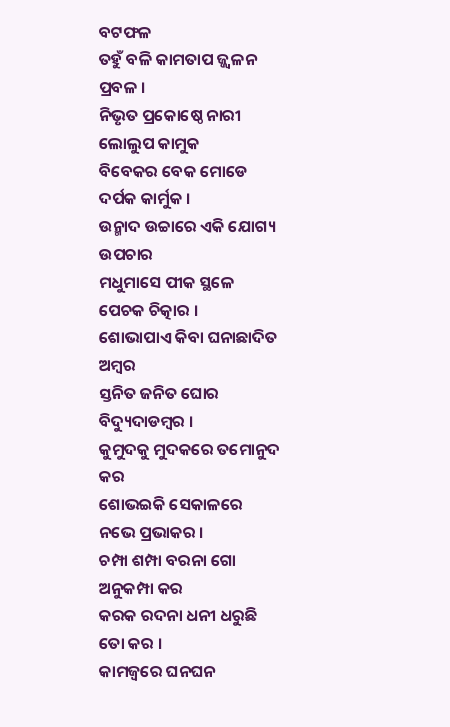ବଟଫଳ
ତହୁଁ ବଳି କାମତାପ ଜ୍ଜ୍ବଳନ ପ୍ରବଳ ।
ନିଭୃତ ପ୍ରକୋଷ୍ଠେ ନାରୀ ଲୋଲୁପ କାମୁକ
ବିବେକର ବେକ ମୋଡେ ଦର୍ପକ କାର୍ମୁକ ।
ଉନ୍ମାଦ ଉଚ୍ଚାରେ ଏକି ଯୋଗ୍ୟ ଉପଚାର
ମଧୁମାସେ ପୀକ ସ୍ଥଳେ ପେଚକ ଚିତ୍କାର ।
ଶୋଭାପାଏ କିବା ଘନାଛାଦିତ ଅମ୍ବର
ସ୍ତନିତ ଜନିତ ଘୋର ବିଦ୍ୟୁଦାଡମ୍ବର ।
କୁମୁଦକୁ ମୁଦକରେ ତମୋନୁଦ କର
ଶୋଭଇକି ସେକାଳରେ ନଭେ ପ୍ରଭାକର ।
ଚମ୍ପା ଶମ୍ପା ବରନା ଗୋ ଅନୁକମ୍ପା କର
କରକ ରଦନା ଧନୀ ଧରୁଛି ତୋ କର ।
କାମଜ୍ବରେ ଘନଘନ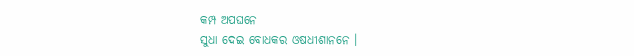କମ୍ପ ଅପଘନେ
ସୁଧା ଦେଇ ବୋଧକର ଓଷଧୀଶାନନେ ।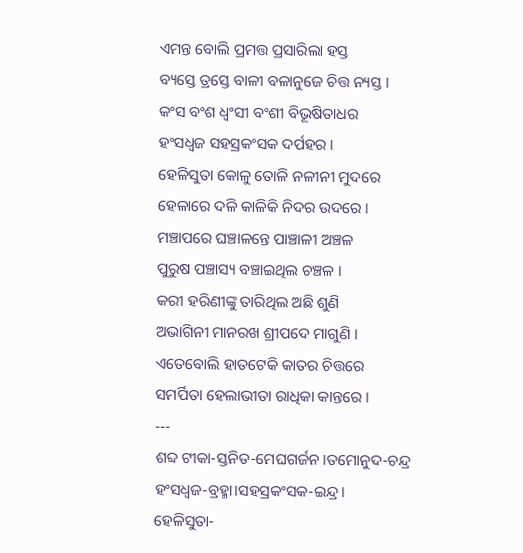ଏମନ୍ତ ବୋଲି ପ୍ରମତ୍ତ ପ୍ରସାରିଲା ହସ୍ତ
ବ୍ୟସ୍ତେ ତ୍ରସ୍ତେ ବାଳୀ ବଳାନୁଜେ ଚିତ୍ତ ନ୍ୟସ୍ତ ।
କଂସ ବଂଶ ଧ୍ବଂସୀ ବଂଶୀ ବିଭୂଷିତାଧର
ହଂସଧ୍ବଜ ସହସ୍ରକଂସକ ଦର୍ପହର ।
ହେଳିସୁତା କୋଳୁ ତୋଳି ନଳୀନୀ ମୁଦରେ
ହେଳାରେ ଦଳି କାଳିକି ନିଦର ଉଦରେ ।
ମଞ୍ଚାପରେ ଘଞ୍ଚାଳନ୍ତେ ପାଞ୍ଚାଳୀ ଅଞ୍ଚଳ
ପୁରୁଷ ପଞ୍ଚାସ୍ୟ ବଞ୍ଚାଇଥିଲ ଚଞ୍ଚଳ ।
କରୀ ହରିଣୀଙ୍କୁ ତାରିଥିଲ ଅଛି ଶୁଣି
ଅଭାଗିନୀ ମାନରଖ ଶ୍ରୀପଦେ ମାଗୁଣି ।
ଏତେବୋଲି ହାତଟେକି କାତର ଚିତ୍ତରେ
ସମର୍ପିତା ହେଲାଭୀତା ରାଧିକା କାନ୍ତରେ ।
---
ଶବ୍ଦ ଟୀକା-ସ୍ତନିତ-ମେଘଗର୍ଜନ।ତମୋନୁଦ-ଚନ୍ଦ୍ର
ହଂସଧ୍ବଜ-ବ୍ରହ୍ମା।ସହସ୍ରକଂସକ-ଇନ୍ଦ୍ର।
ହେଳିସୁତା-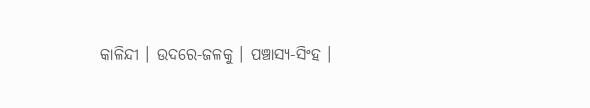କାଳିନ୍ଦୀ । ଉଦରେ-ଜଳକୁ । ପଞ୍ଚାସ୍ୟ-ସିଂହ ।